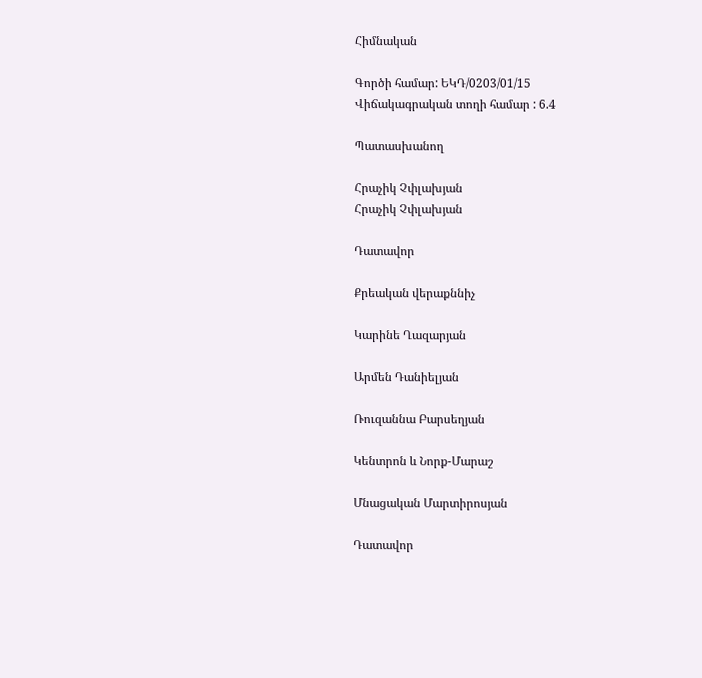Հիմնական

Գործի համար: ԵԿԴ/0203/01/15
Վիճակագրական տողի համար : 6.4

Պատասխանող

Հրաչիկ Չփլախյան
Հրաչիկ Չփլախյան

Դատավոր

Քրեական վերաքննիչ

Կարինե Ղազարյան

Արմեն Դանիելյան

Ռուզաննա Բարսեղյան

Կենտրոն և Նորք-Մարաշ

Մնացական Մարտիրոսյան

Դատավոր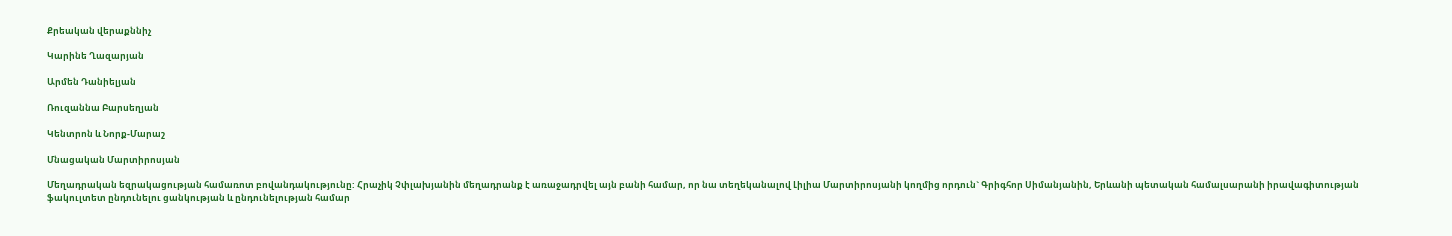Քրեական վերաքննիչ

Կարինե Ղազարյան

Արմեն Դանիելյան

Ռուզաննա Բարսեղյան

Կենտրոն և Նորք-Մարաշ

Մնացական Մարտիրոսյան

Մեղադրական եզրակացության համառոտ բովանդակությունը: Հրաչիկ Չփլախյանին մեղադրանք է առաջադրվել այն բանի համար, որ նա տեղեկանալով Լիլիա Մարտիրոսյանի կողմից որդուն` Գրիգհոր Սիմանյանին, Երևանի պետական համալսարանի իրավագիտության ֆակուլտետ ընդունելու ցանկության և ընդունելության համար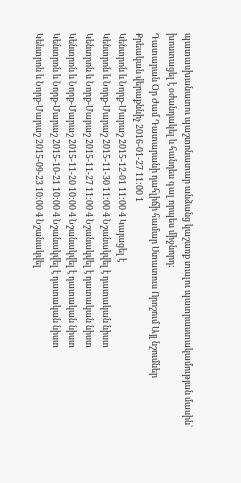պատասխանատու պաշտոնատար անձանց կաշառք տալու պատրաստակամության մասին` խոստացել է օժանդակել և հանդես գալ որպես միջնորդ:
Դատարան Օր Ժամ Դատարանի դահլիճի համար Ստատուս Որոշում Այլ նշումներ
Քրեական վերաքննիչ 2016-01-27 11:00 1
Կենտրոն և Նորք-Մարաշ 2015-12-01 11:00 4 Կայացել է
Կենտրոն և Նորք-Մարաշ 2015-11-30 11:00 4 Նշանակվել է դատական նիստ
Կենտրոն և Նորք-Մարաշ 2015-11-27 11:00 4 Նշանակվել է դատական նիստ
Կենտրոն և Նորք-Մարաշ 2015-11-20 10:00 4 Նշանակվել է դատական նիստ
Կենտրոն և Նորք-Մարաշ 2015-10-21 10:00 4 Նշանակվել է դատական նիստ
Կենտրոն և Նորք-Մարաշ 2015-09-23 10:00 4 Նշանակվել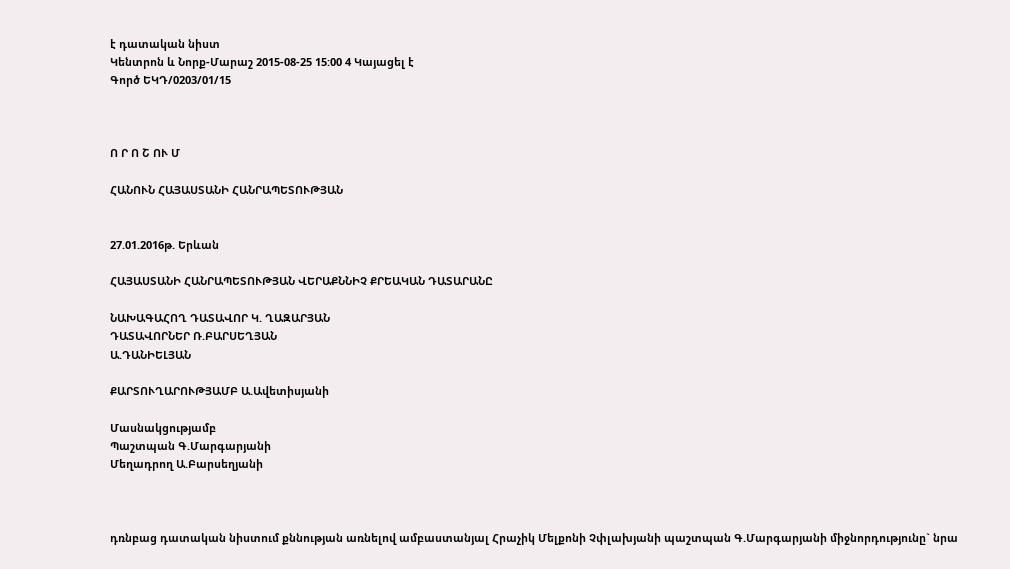է դատական նիստ
Կենտրոն և Նորք-Մարաշ 2015-08-25 15:00 4 Կայացել է
Գործ ԵԿԴ/0203/01/15



Ո Ր Ո Շ ՈՒ Մ

ՀԱՆՈՒՆ ՀԱՅԱՍՏԱՆԻ ՀԱՆՐԱՊԵՏՈՒԹՅԱՆ


27.01.2016թ. Երևան

ՀԱՅԱՍՏԱՆԻ ՀԱՆՐԱՊԵՏՈՒԹՅԱՆ ՎԵՐԱՔՆՆԻՉ ՔՐԵԱԿԱՆ ԴԱՏԱՐԱՆԸ

ՆԱԽԱԳԱՀՈՂ ԴԱՏԱՎՈՐ Կ. ՂԱԶԱՐՅԱՆ
ԴԱՏԱՎՈՐՆԵՐ Ռ.ԲԱՐՍԵՂՅԱՆ
Ա.ԴԱՆԻԵԼՅԱՆ

ՔԱՐՏՈՒՂԱՐՈՒԹՅԱՄԲ Ա.Ավետիսյանի

Մասնակցությամբ
Պաշտպան Գ.Մարգարյանի
Մեղադրող Ա.Բարսեղյանի



դռնբաց դատական նիստում քննության առնելով ամբաստանյալ Հրաչիկ Մելքոնի Չփլախյանի պաշտպան Գ.Մարգարյանի միջնորդությունը` նրա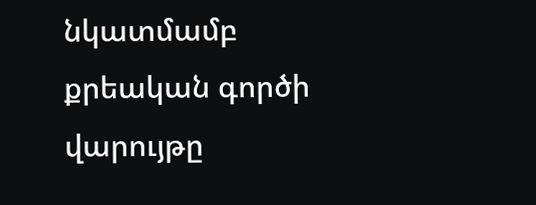նկատմամբ քրեական գործի վարույթը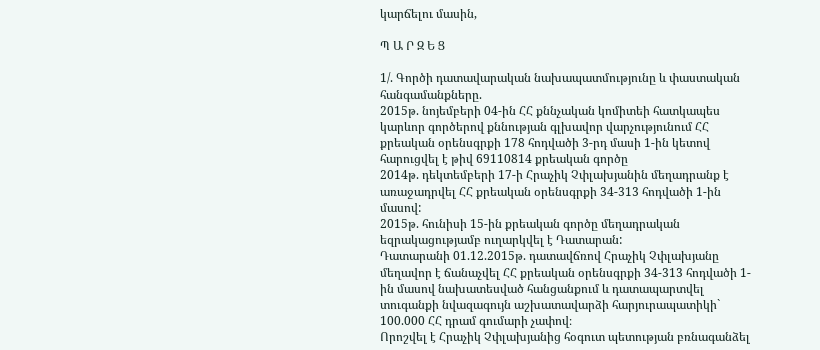կարճելու մասին,

Պ Ա Ր Զ Ե Ց

1/. Գործի դատավարական նախապատմությունը և փաստական հանգամանքները.
2015թ. նոյեմբերի 04-ին ՀՀ քննչական կոմիտեի հատկապես կարևոր գործերով քննության գլխավոր վարչությունում ՀՀ քրեական օրենսգրքի 178 հոդվածի 3-րդ մասի 1-ին կետով հարուցվել է թիվ 69110814 քրեական գործը
2014թ. դեկտեմբերի 17-ի Հրաչիկ Չփլախյանին մեղադրանք է առաջադրվել ՀՀ քրեական օրենսգրքի 34-313 հոդվածի 1-ին մասով:
2015թ. հունիսի 15-ին քրեական գործը մեղադրական եզրակացությամբ ուղարկվել է Դատարան:
Դատարանի 01.12.2015թ. դատավճռով Հրաչիկ Չփլախյանը մեղավոր է ճանաչվել ՀՀ քրեական օրենսգրքի 34-313 հոդվածի 1-ին մասով նախատեսված հանցանքում և դատապարտվել տուգանքի նվազագույն աշխատավարձի հարյուրապատիկի` 100.000 ՀՀ դրամ գումարի չափով։
Որոշվել է Հրաչիկ Չփլախյանից հօգուտ պետության բռնագանձել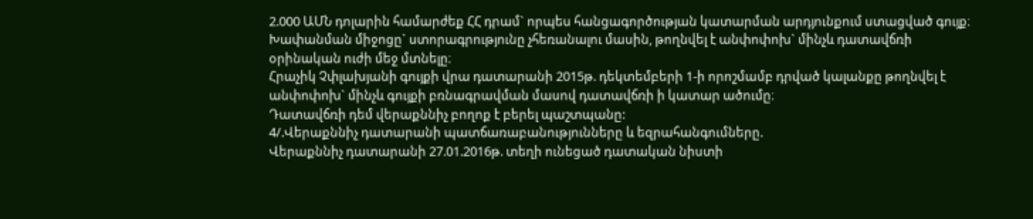2.000 ԱՄՆ դոլարին համարժեք ՀՀ դրամ` որպես հանցագործության կատարման արդյունքում ստացված գույք։
Խափանման միջոցը` ստորագրությունը չհեռանալու մասին, թողնվել է անփոփոխ` մինչև դատավճռի օրինական ուժի մեջ մտնելը։
Հրաչիկ Չփլախյանի գույքի վրա դատարանի 2015թ. դեկտեմբերի 1-ի որոշմամբ դրված կալանքը թողնվել է անփոփոխ` մինչև գույքի բռնագրավման մասով դատավճռի ի կատար ածումը։
Դատավճռի դեմ վերաքննիչ բողոք է բերել պաշտպանը:
4/.Վերաքննիչ դատարանի պատճառաբանությունները և եզրահանգումները.
Վերաքննիչ դատարանի 27.01.2016թ. տեղի ունեցած դատական նիստի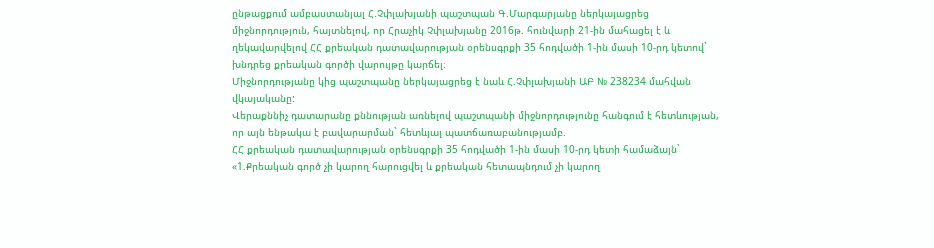ընթացքում ամբաստանյալ Հ.Չփլախյանի պաշտպան Գ.Մարգարյանը ներկայացրեց միջնորդություն, հայտնելով, որ Հրաչիկ Չփլախյանը 2016թ. հունվարի 21-ին մահացել է և ղեկավարվելով ՀՀ քրեական դատավարության օրենսգրքի 35 հոդվածի 1-ին մասի 10-րդ կետով` խնդրեց քրեական գործի վարույթը կարճել։
Միջնորդությանը կից պաշտպանը ներկայացրեց է նաև Հ.Չփլախյանի ԱԲ № 238234 մահվան վկայականը:
Վերաքննիչ դատարանը քննության առնելով պաշտպանի միջնորդությունը հանգում է հետևության, որ այն ենթակա է բավարարման` հետևյալ պատճառաբանությամբ.
ՀՀ քրեական դատավարության օրենսգրքի 35 հոդվածի 1-ին մասի 10-րդ կետի համաձայն`
«1.Քրեական գործ չի կարող հարուցվել և քրեական հետապնդում չի կարող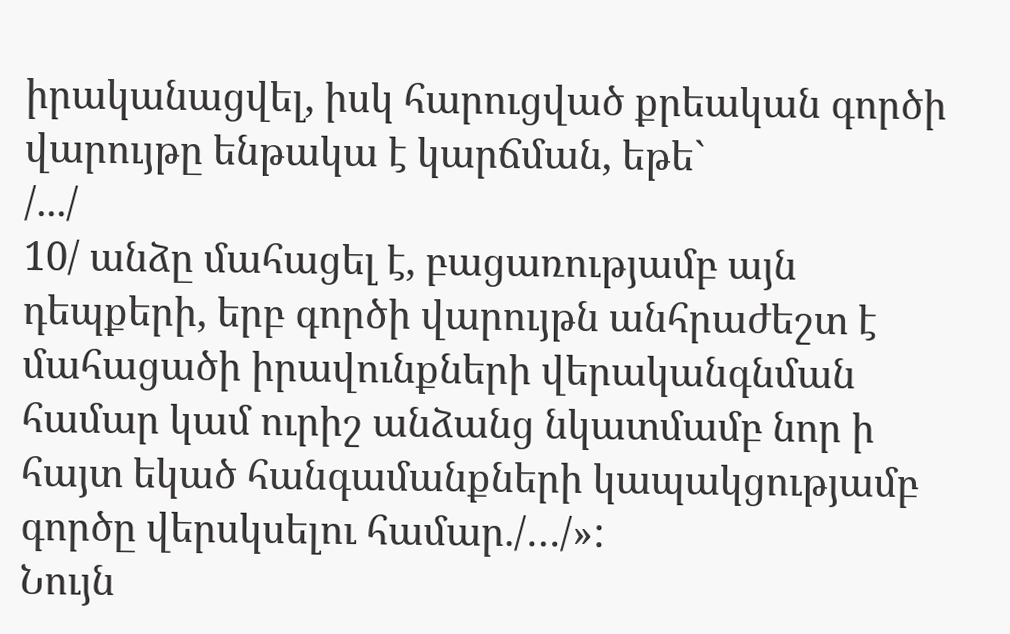իրականացվել, իսկ հարուցված քրեական գործի վարույթը ենթակա է կարճման, եթե`
/.../
10/ անձը մահացել է, բացառությամբ այն դեպքերի, երբ գործի վարույթն անհրաժեշտ է մահացածի իրավունքների վերականգնման համար կամ ուրիշ անձանց նկատմամբ նոր ի հայտ եկած հանգամանքների կապակցությամբ գործը վերսկսելու համար./…/»:
Նույն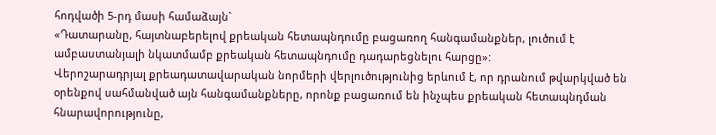հոդվածի 5-րդ մասի համաձայն`
«Դատարանը, հայտնաբերելով քրեական հետապնդումը բացառող հանգամանքներ, լուծում է ամբաստանյալի նկատմամբ քրեական հետապնդումը դադարեցնելու հարցը»:
Վերոշարադրյալ քրեադատավարական նորմերի վերլուծությունից երևում է, որ դրանում թվարկված են օրենքով սահմանված այն հանգամանքները, որոնք բացառում են ինչպես քրեական հետապնդման հնարավորությունը,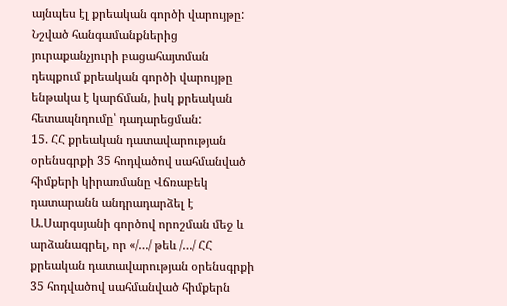այնպես էլ քրեական գործի վարույթը: Նշված հանգամանքներից յուրաքանչյուրի բացահայտման դեպքում քրեական գործի վարույթը ենթակա է կարճման, իսկ քրեական հետապնդումը՝ դադարեցման:
15. ՀՀ քրեական դատավարության օրենսգրքի 35 հոդվածով սահմանված հիմքերի կիրառմանը Վճռաբեկ դատարանն անդրադարձել է Ա.Սարգսյանի գործով որոշման մեջ և արձանագրել, որ «/…/ թեև /…/ ՀՀ քրեական դատավարության օրենսգրքի 35 հոդվածով սահմանված հիմքերն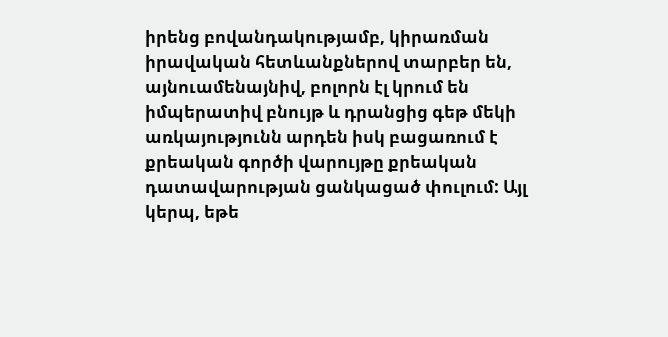իրենց բովանդակությամբ, կիրառման իրավական հետևանքներով տարբեր են, այնուամենայնիվ, բոլորն էլ կրում են իմպերատիվ բնույթ և դրանցից գեթ մեկի առկայությունն արդեն իսկ բացառում է քրեական գործի վարույթը քրեական դատավարության ցանկացած փուլում: Այլ կերպ, եթե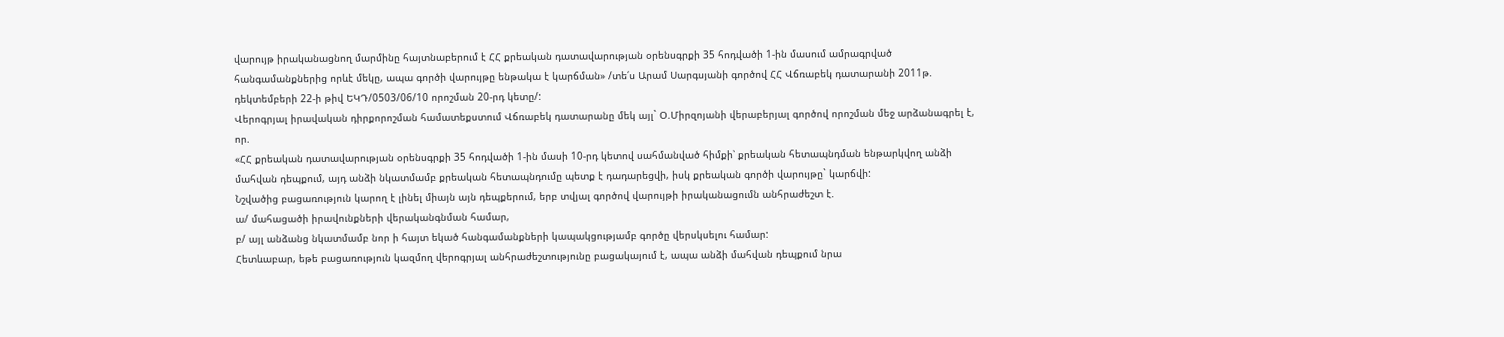վարույթ իրականացնող մարմինը հայտնաբերում է ՀՀ քրեական դատավարության օրենսգրքի 35 հոդվածի 1-ին մասում ամրագրված հանգամանքներից որևէ մեկը, ապա գործի վարույթը ենթակա է կարճման» /տե՛ս Արամ Սարգսյանի գործով ՀՀ Վճռաբեկ դատարանի 2011թ. դեկտեմբերի 22-ի թիվ ԵԿԴ/0503/06/10 որոշման 20-րդ կետը/:
Վերոգրյալ իրավական դիրքորոշման համատեքստում Վճռաբեկ դատարանը մեկ այլ` Օ.Միրզոյանի վերաբերյալ գործով որոշման մեջ արձանագրել է, որ.
«ՀՀ քրեական դատավարության օրենսգրքի 35 հոդվածի 1-ին մասի 10-րդ կետով սահմանված հիմքի՝ քրեական հետապնդման ենթարկվող անձի մահվան դեպքում, այդ անձի նկատմամբ քրեական հետապնդումը պետք է դադարեցվի, իսկ քրեական գործի վարույթը` կարճվի:
Նշվածից բացառություն կարող է լինել միայն այն դեպքերում, երբ տվյալ գործով վարույթի իրականացումն անհրաժեշտ է.
ա/ մահացածի իրավունքների վերականգնման համար,
բ/ այլ անձանց նկատմամբ նոր ի հայտ եկած հանգամանքների կապակցությամբ գործը վերսկսելու համար:
Հետևաբար, եթե բացառություն կազմող վերոգրյալ անհրաժեշտությունը բացակայում է, ապա անձի մահվան դեպքում նրա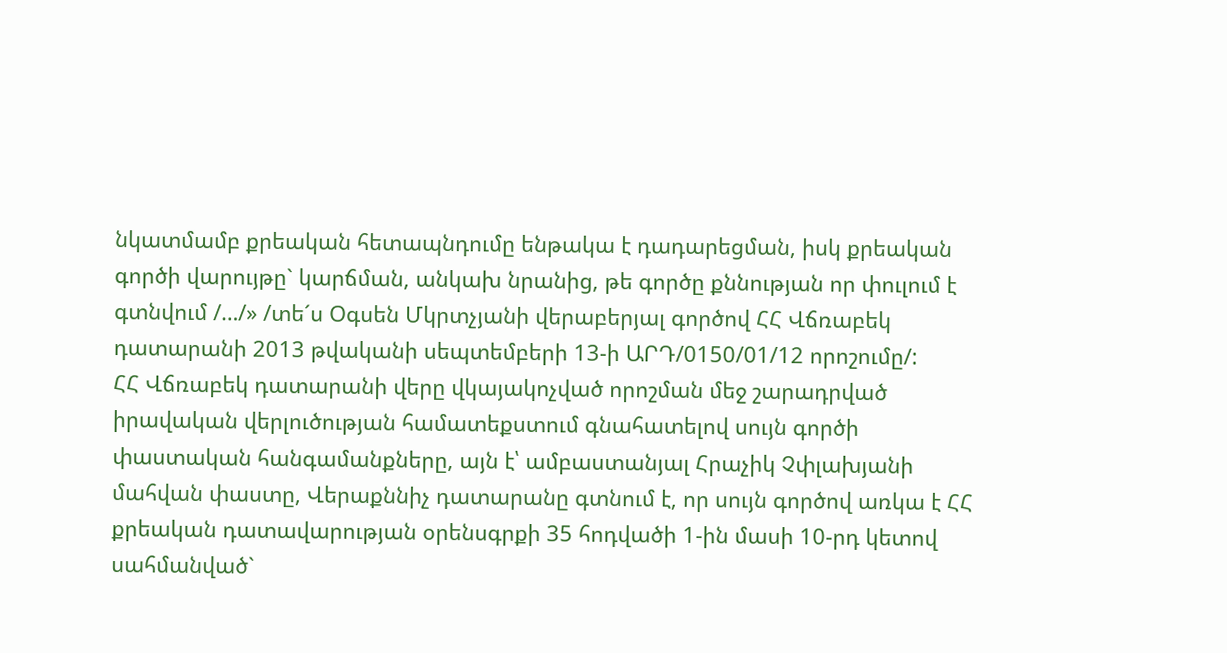նկատմամբ քրեական հետապնդումը ենթակա է դադարեցման, իսկ քրեական գործի վարույթը` կարճման, անկախ նրանից, թե գործը քննության որ փուլում է գտնվում /…/» /տե´ս Օգսեն Մկրտչյանի վերաբերյալ գործով ՀՀ Վճռաբեկ դատարանի 2013 թվականի սեպտեմբերի 13-ի ԱՐԴ/0150/01/12 որոշումը/:
ՀՀ Վճռաբեկ դատարանի վերը վկայակոչված որոշման մեջ շարադրված իրավական վերլուծության համատեքստում գնահատելով սույն գործի փաստական հանգամանքները, այն է՝ ամբաստանյալ Հրաչիկ Չփլախյանի մահվան փաստը, Վերաքննիչ դատարանը գտնում է, որ սույն գործով առկա է ՀՀ քրեական դատավարության օրենսգրքի 35 հոդվածի 1-ին մասի 10-րդ կետով սահմանված`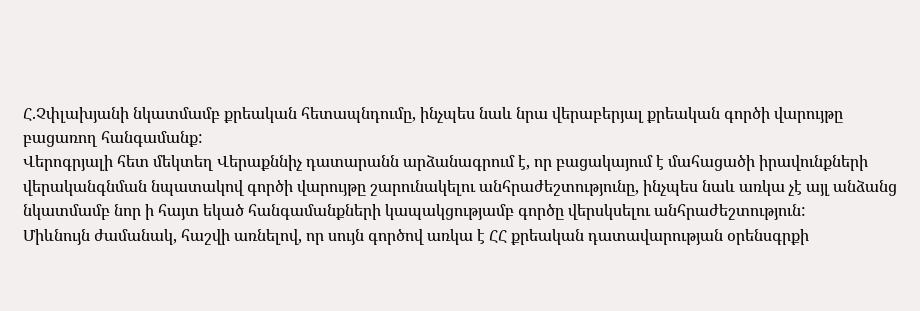Հ.Չփլախյանի նկատմամբ քրեական հետապնդումը, ինչպես նաև նրա վերաբերյալ քրեական գործի վարույթը բացառող հանգամանք:
Վերոգրյալի հետ մեկտեղ Վերաքննիչ դատարանն արձանագրում է, որ բացակայում է մահացածի իրավունքների վերականգնման նպատակով գործի վարույթը շարունակելու անհրաժեշտությունը, ինչպես նաև առկա չէ այլ անձանց նկատմամբ նոր ի հայտ եկած հանգամանքների կապակցությամբ գործը վերսկսելու անհրաժեշտություն:
Միևնույն ժամանակ, հաշվի առնելով, որ սույն գործով առկա է ՀՀ քրեական դատավարության օրենսգրքի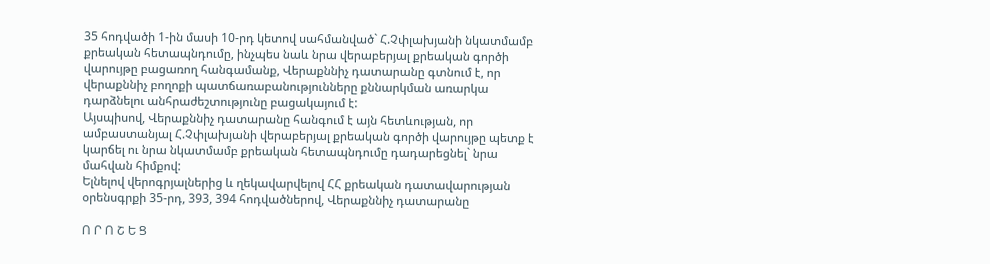35 հոդվածի 1-ին մասի 10-րդ կետով սահմանված` Հ.Չփլախյանի նկատմամբ քրեական հետապնդումը, ինչպես նաև նրա վերաբերյալ քրեական գործի վարույթը բացառող հանգամանք, Վերաքննիչ դատարանը գտնում է, որ վերաքննիչ բողոքի պատճառաբանությունները քննարկման առարկա դարձնելու անհրաժեշտությունը բացակայում է:
Այսպիսով, Վերաքննիչ դատարանը հանգում է այն հետևության, որ ամբաստանյալ Հ.Չփլախյանի վերաբերյալ քրեական գործի վարույթը պետք է կարճել ու նրա նկատմամբ քրեական հետապնդումը դադարեցնել` նրա մահվան հիմքով:
Ելնելով վերոգրյալներից և ղեկավարվելով ՀՀ քրեական դատավարության օրենսգրքի 35-րդ, 393, 394 հոդվածներով, Վերաքննիչ դատարանը

Ո Ր Ո Շ Ե Ց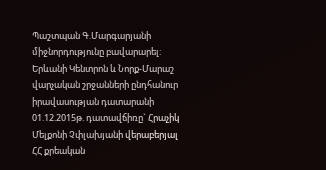Պաշտպան Գ.Մարգարյանի միջնորդությունը բավարարել:
Երևանի Կենտրոն և Նորք-Մարաշ վարչական շրջանների ընդհանուր իրավասության դատարանի 01.12.2015թ. դատավճիռը` Հրաչիկ Մելքոնի Չփլախյանի վերաբերյալ ՀՀ քրեական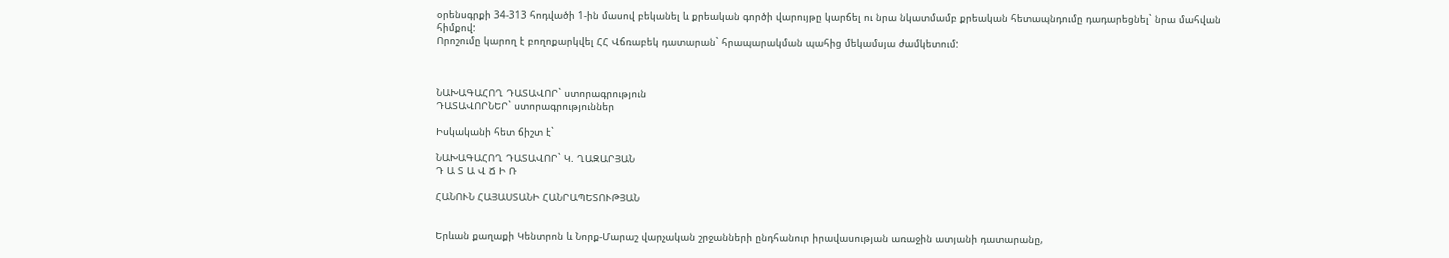օրենսգրքի 34-313 հոդվածի 1-ին մասով բեկանել և քրեական գործի վարույթը կարճել ու նրա նկատմամբ քրեական հետապնդումը դադարեցնել` նրա մահվան հիմքով:
Որոշումը կարող է բողոքարկվել ՀՀ Վճռաբեկ դատարան` հրապարակման պահից մեկամսյա ժամկետում:



ՆԱԽԱԳԱՀՈՂ ԴԱՏԱՎՈՐ` ստորագրություն
ԴԱՏԱՎՈՐՆԵՐ` ստորագրություններ

Իսկականի հետ ճիշտ է`

ՆԱԽԱԳԱՀՈՂ ԴԱՏԱՎՈՐ` Կ. ՂԱԶԱՐՅԱՆ
Դ Ա Տ Ա Վ Ճ Ի Ռ

ՀԱՆՈՒՆ ՀԱՅԱՍՏԱՆԻ ՀԱՆՐԱՊԵՏՈՒԹՅԱՆ


Երևան քաղաքի Կենտրոն և Նորք-Մարաշ վարչական շրջանների ընդհանուր իրավասության առաջին ատյանի դատարանը,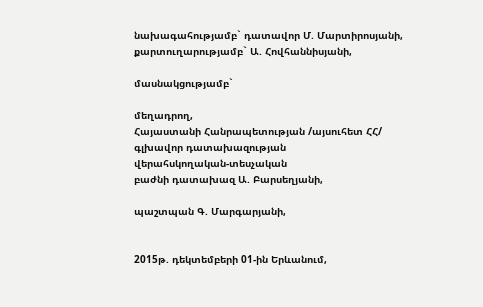նախագահությամբ` դատավոր Մ. Մարտիրոսյանի,
քարտուղարությամբ` Ա. Հովհաննիսյանի,

մասնակցությամբ`

մեղադրող,
Հայաստանի Հանրապետության /այսուհետ ՀՀ/
գլխավոր դատախազության
վերահսկողական-տեսչական
բաժնի դատախազ Ա. Բարսեղյանի,

պաշտպան Գ. Մարգարյանի,


2015թ. դեկտեմբերի 01-ին Երևանում,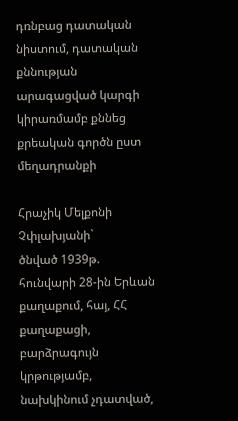դռնբաց դատական նիստում, դատական քննության արագացված կարգի կիրառմամբ քննեց քրեական գործն ըստ մեղադրանքի

Հրաչիկ Մելքոնի Չփլախյանի`
ծնված 1939թ. հունվարի 28-ին Երևան քաղաքում, հայ, ՀՀ քաղաքացի, բարձրագույն կրթությամբ, նախկինում չդատված,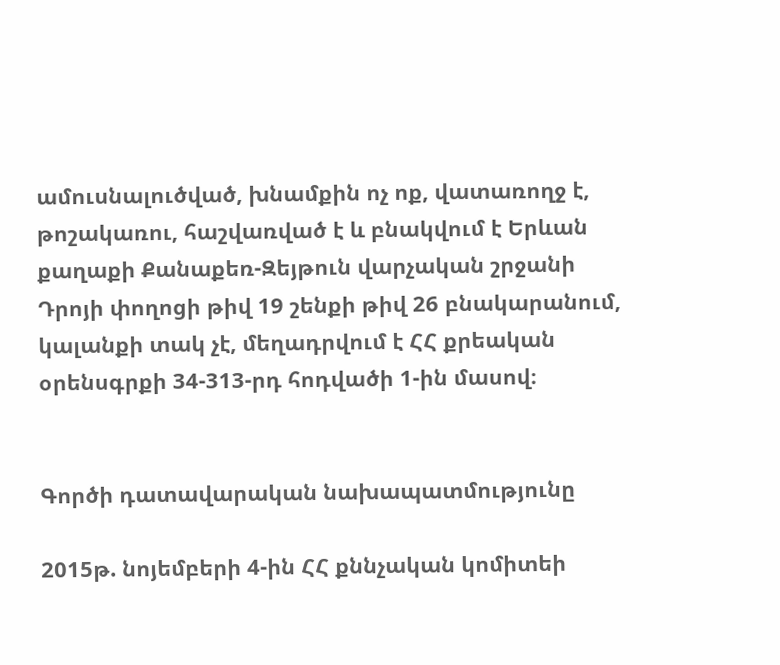ամուսնալուծված, խնամքին ոչ ոք, վատառողջ է, թոշակառու, հաշվառված է և բնակվում է Երևան քաղաքի Քանաքեռ-Զեյթուն վարչական շրջանի Դրոյի փողոցի թիվ 19 շենքի թիվ 26 բնակարանում, կալանքի տակ չէ, մեղադրվում է ՀՀ քրեական օրենսգրքի 34-313-րդ հոդվածի 1-ին մասով։


Գործի դատավարական նախապատմությունը

2015թ. նոյեմբերի 4-ին ՀՀ քննչական կոմիտեի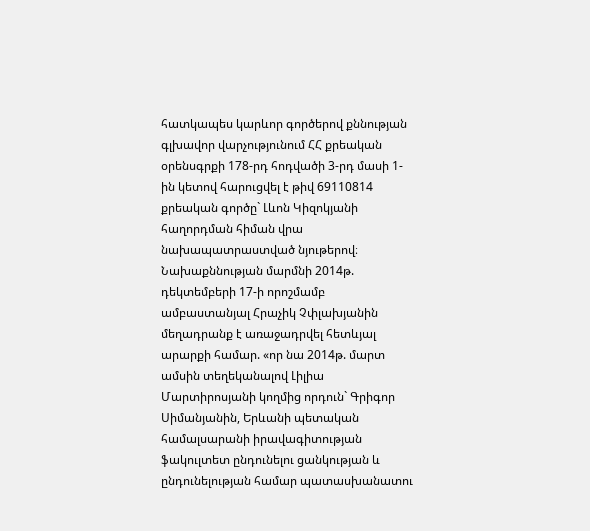հատկապես կարևոր գործերով քննության գլխավոր վարչությունում ՀՀ քրեական օրենսգրքի 178-րդ հոդվածի 3-րդ մասի 1-ին կետով հարուցվել է թիվ 69110814 քրեական գործը` Լևոն Կիզոկյանի հաղորդման հիման վրա նախապատրաստված նյութերով։
Նախաքննության մարմնի 2014թ. դեկտեմբերի 17-ի որոշմամբ ամբաստանյալ Հրաչիկ Չփլախյանին մեղադրանք է առաջադրվել հետևյալ արարքի համար. «որ նա 2014թ. մարտ ամսին տեղեկանալով Լիլիա Մարտիրոսյանի կողմից որդուն` Գրիգոր Սիմանյանին, Երևանի պետական համալսարանի իրավագիտության ֆակուլտետ ընդունելու ցանկության և ընդունելության համար պատասխանատու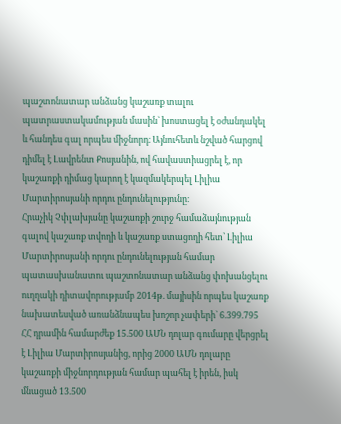պաշտոնատար անձանց կաշառք տալու պատրաստակամության մասին` խոստացել է օժանդակել և հանդես գալ որպես միջնորդ։ Այնուհետև նշված հարցով դիմել է Լավրենտ Քոսյանին, ով հավաստիացրել է, որ կաշառքի դիմաց կարող է կազմակերպել Լիլիա Մարտիրոսյանի որդու ընդունելությունը։
Հրաչիկ Չփլախյանը կաշառքի շուրջ համաձայնության գալով կաշառք տվողի և կաշառք ստացողի հետ՝ Լիլիա Մարտիրոսյանի որդու ընդունելության համար պատասխանատու պաշտոնատար անձանց փոխանցելու ուղղակի դիտավորությամբ 2014թ. մայիսին որպես կաշառք նախատեսված առանձնապես խոշոր չափերի` 6.399.795 ՀՀ դրամին համարժեք 15.500 ԱՄՆ դոլար գումարը վերցրել է Լիլիա Մարտիրոսյանից, որից 2000 ԱՄՆ դոլարը կաշառքի միջնորդության համար պահել է իրեն, իսկ մնացած 13.500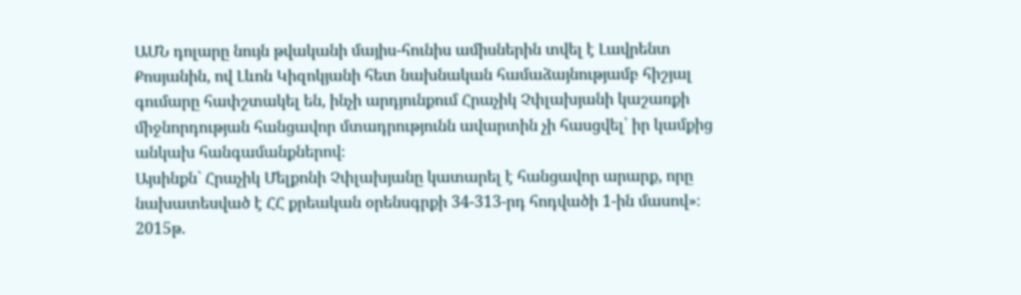ԱՄՆ դոլարը նույն թվականի մայիս-հունիս ամիսներին տվել է Լավրենտ Քոսյանին, ով Լևոն Կիզոկյանի հետ նախնական համաձայնությամբ հիշյալ գումարը հափշտակել են, ինչի արդյունքում Հրաչիկ Չփլախյանի կաշառքի միջնորդության հանցավոր մտադրությունն ավարտին չի հասցվել՝ իր կամքից անկախ հանգամանքներով։
Այսինքն` Հրաչիկ Մելքոնի Չփլախյանը կատարել է հանցավոր արարք, որը նախատեսված է ՀՀ քրեական օրենսգրքի 34-313-րդ հոդվածի 1-ին մասով»։
2015թ.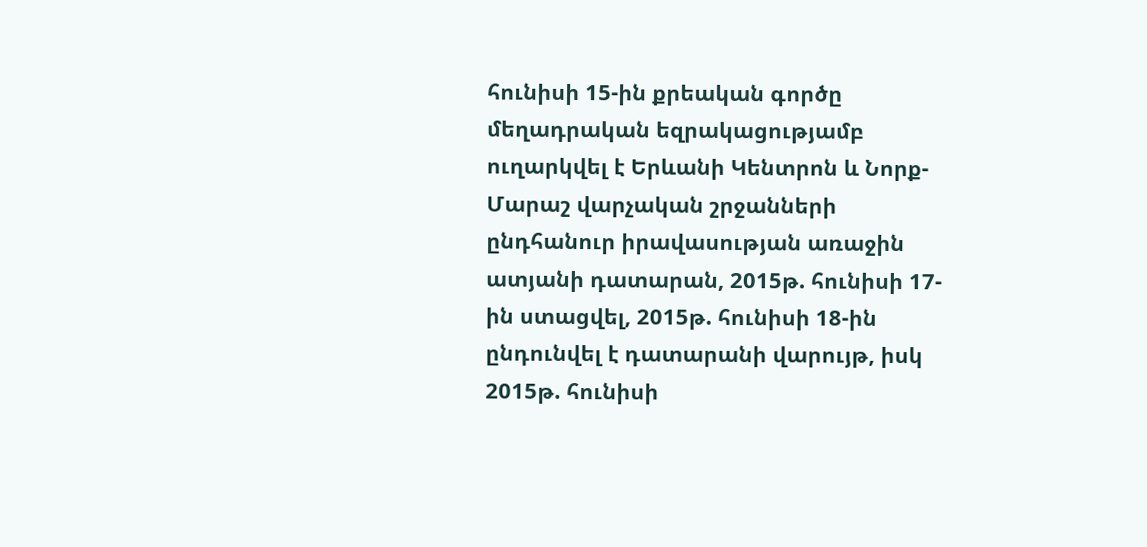հունիսի 15-ին քրեական գործը մեղադրական եզրակացությամբ ուղարկվել է Երևանի Կենտրոն և Նորք-Մարաշ վարչական շրջանների ընդհանուր իրավասության առաջին ատյանի դատարան, 2015թ. հունիսի 17-ին ստացվել, 2015թ. հունիսի 18-ին ընդունվել է դատարանի վարույթ, իսկ 2015թ. հունիսի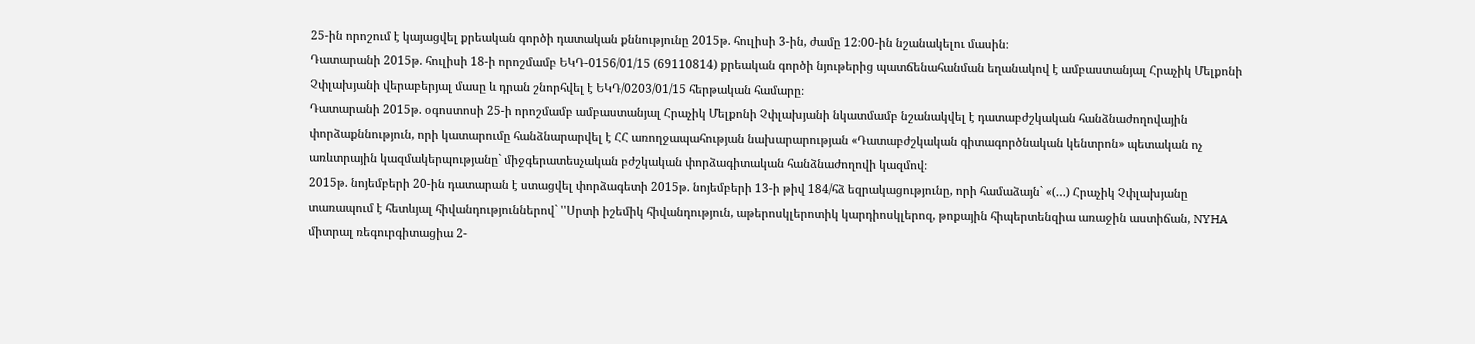25-ին որոշում է կայացվել քրեական գործի դատական քննությունը 2015թ. հուլիսի 3-ին, ժամը 12։00-ին նշանակելու մասին։
Դատարանի 2015թ. հուլիսի 18-ի որոշմամբ ԵԿԴ-0156/01/15 (69110814) քրեական գործի նյութերից պատճենահանման եղանակով է ամբաստանյալ Հրաչիկ Մելքոնի Չփլախյանի վերաբերյալ մասը և դրան շնորհվել է ԵԿԴ/0203/01/15 հերթական համարը։
Դատարանի 2015թ. օգոստոսի 25-ի որոշմամբ ամբաստանյալ Հրաչիկ Մելքոնի Չփլախյանի նկատմամբ նշանակվել է դատաբժշկական հանձնաժողովային փորձաքննություն, որի կատարումը հանձնարարվել է ՀՀ առողջապահության նախարարության «Դատաբժշկական գիտագործնական կենտրոն» պետական ոչ առևտրային կազմակերպությանը` միջգերատեսչական բժշկական փորձագիտական հանձնաժողովի կազմով։
2015թ. նոյեմբերի 20-ին դատարան է ստացվել փորձագետի 2015թ. նոյեմբերի 13-ի թիվ 184/հձ եզրակացությունը, որի համաձայն` «(…) Հրաչիկ Չփլախյանը տառապում է հետևյալ հիվանդություններով` ''Սրտի իշեմիկ հիվանդություն, աթերոսկլերոտիկ կարդիոսկլերոզ, թոքային հիպերտենզիա առաջին աստիճան, NYHA միտրալ ռեգուրգիտացիա 2-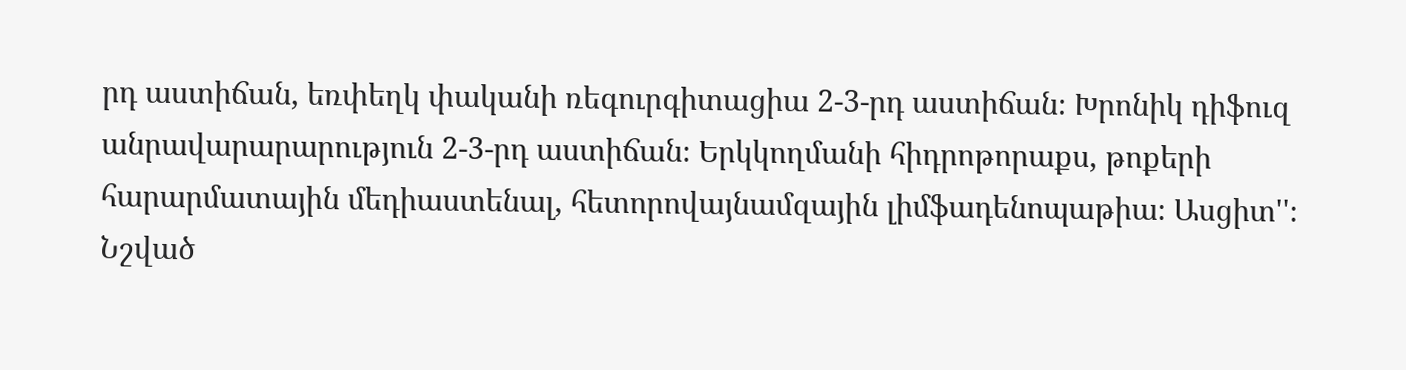րդ աստիճան, եռփեղկ փականի ռեգուրգիտացիա 2-3-րդ աստիճան։ Խրոնիկ դիֆուզ անրավարարարություն 2-3-րդ աստիճան։ Երկկողմանի հիդրոթորաքս, թոքերի հարարմատային մեդիաստենալ, հետորովայնամզային լիմֆադենոպաթիա։ Ասցիտ''։ Նշված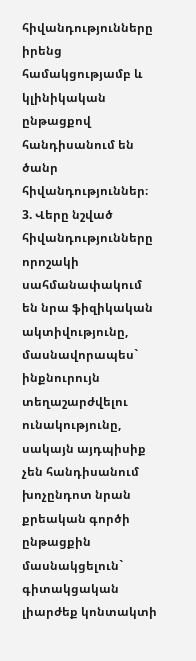հիվանդությունները իրենց համակցությամբ և կլինիկական ընթացքով հանդիսանում են ծանր հիվանդություններ։
3. Վերը նշված հիվանդությունները որոշակի սահմանափակում են նրա ֆիզիկական ակտիվությունը, մասնավորապես` ինքնուրույն տեղաշարժվելու ունակությունը, սակայն այդպիսիք չեն հանդիսանում խոչընդոտ նրան քրեական գործի ընթացքին մասնակցելուն` գիտակցական լիարժեք կոնտակտի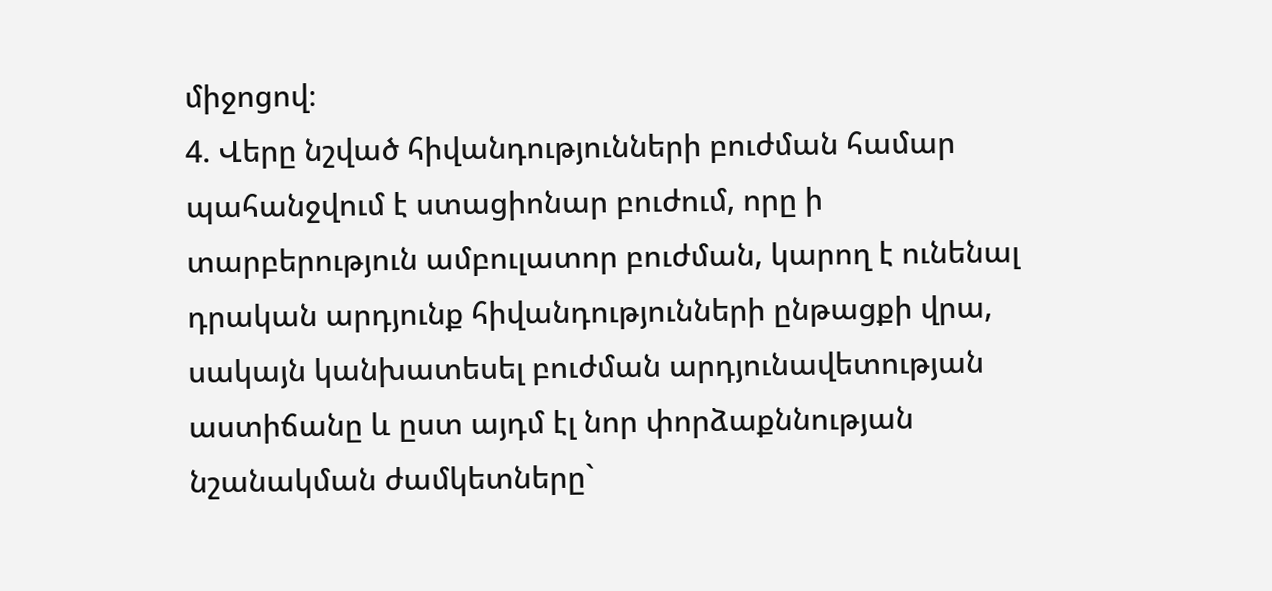միջոցով։
4. Վերը նշված հիվանդությունների բուժման համար պահանջվում է ստացիոնար բուժում, որը ի տարբերություն ամբուլատոր բուժման, կարող է ունենալ դրական արդյունք հիվանդությունների ընթացքի վրա, սակայն կանխատեսել բուժման արդյունավետության աստիճանը և ըստ այդմ էլ նոր փորձաքննության նշանակման ժամկետները`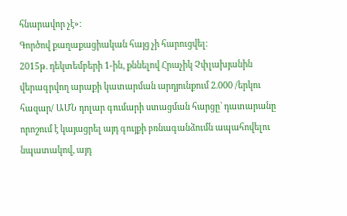հնարավոր չէ»։
Գործով քաղաքացիական հայց չի հարուցվել։
2015թ. դեկտեմբերի 1-ին, քննելով Հրաչիկ Չփլախյանին վերագրվող արաքի կատարման արդյունքում 2.000 /երկու հազար/ ԱՄՆ դոլար գումարի ստացման հարցը` դատարանը որոշում է կայացրել այդ գույքի բռնագանձումն ապահովելու նպատակով, այդ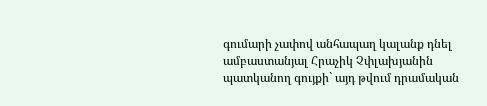գումարի չափով անհապաղ կալանք դնել ամբաստանյալ Հրաչիկ Չփլախյանին պատկանող գույքի` այդ թվում դրամական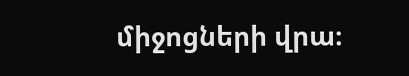միջոցների վրա։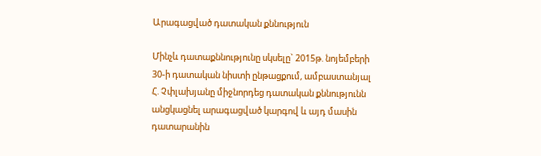Արագացված դատական քննություն

Մինչև դատաքննությունը սկսելը` 2015թ. նոյեմբերի 30-ի դատական նիստի ընթացքում, ամբաստանյալ Հ. Չփլախյանը միջնորդեց դատական քննությունն անցկացնել արագացված կարգով և այդ մասին դատարանին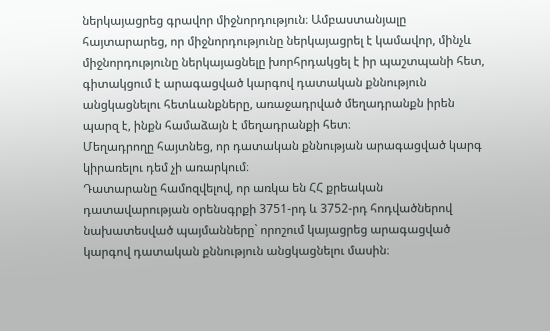ներկայացրեց գրավոր միջնորդություն։ Ամբաստանյալը հայտարարեց, որ միջնորդությունը ներկայացրել է կամավոր, մինչև միջնորդությունը ներկայացնելը խորհրդակցել է իր պաշտպանի հետ, գիտակցում է արագացված կարգով դատական քննություն անցկացնելու հետևանքները, առաջադրված մեղադրանքն իրեն պարզ է, ինքն համաձայն է մեղադրանքի հետ։
Մեղադրողը հայտնեց, որ դատական քննության արագացված կարգ կիրառելու դեմ չի առարկում։
Դատարանը համոզվելով, որ առկա են ՀՀ քրեական դատավարության օրենսգրքի 3751-րդ և 3752-րդ հոդվածներով նախատեսված պայմանները` որոշում կայացրեց արագացված կարգով դատական քննություն անցկացնելու մասին։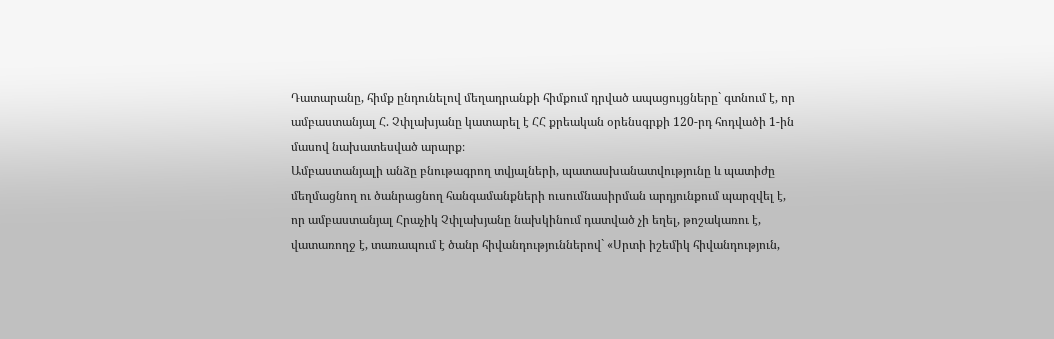Դատարանը, հիմք ընդունելով մեղադրանքի հիմքում դրված ապացույցները` գտնում է, որ ամբաստանյալ Հ. Չփլախյանը կատարել է ՀՀ քրեական օրենսգրքի 120-րդ հոդվածի 1-ին մասով նախատեսված արարք։
Ամբաստանյալի անձը բնութագրող տվյալների, պատասխանատվությունը և պատիժը մեղմացնող ու ծանրացնող հանգամանքների ուսումնասիրման արդյունքում պարզվել է, որ ամբաստանյալ Հրաչիկ Չփլախյանը նախկինում դատված չի եղել, թոշակառու է, վատառողջ է, տառապում է ծանր հիվանդություններով` «Սրտի իշեմիկ հիվանդություն,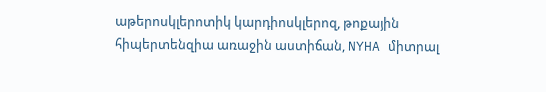աթերոսկլերոտիկ կարդիոսկլերոզ, թոքային հիպերտենզիա առաջին աստիճան, NYHA միտրալ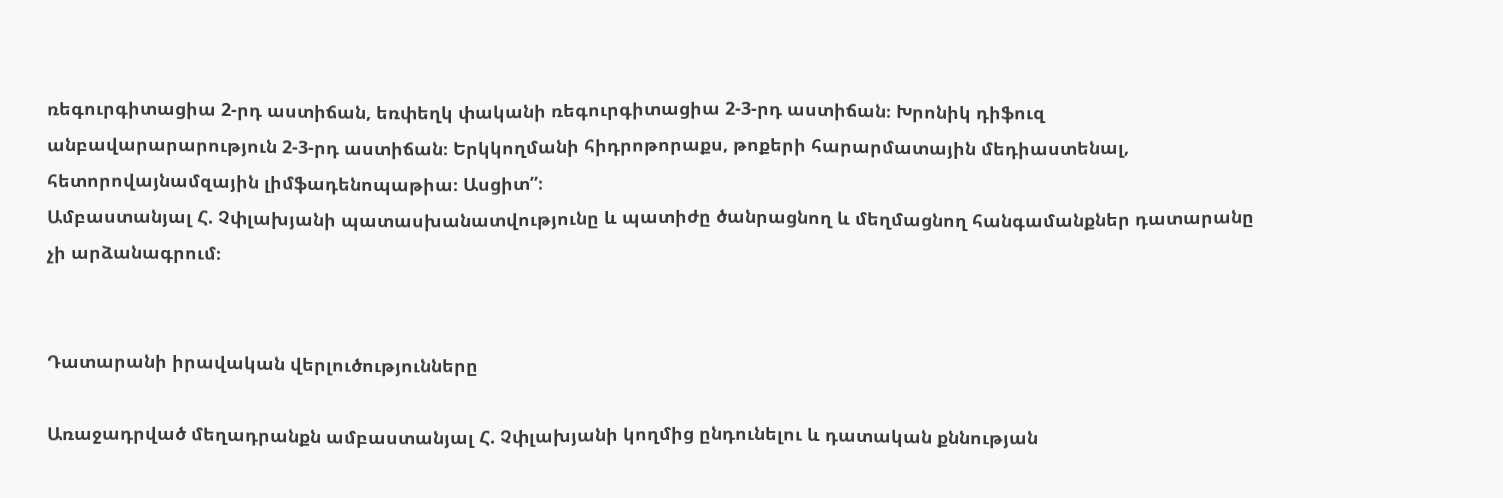ռեգուրգիտացիա 2-րդ աստիճան, եռփեղկ փականի ռեգուրգիտացիա 2-3-րդ աստիճան։ Խրոնիկ դիֆուզ անբավարարարություն 2-3-րդ աստիճան։ Երկկողմանի հիդրոթորաքս, թոքերի հարարմատային մեդիաստենալ, հետորովայնամզային լիմֆադենոպաթիա։ Ասցիտ”։
Ամբաստանյալ Հ. Չփլախյանի պատասխանատվությունը և պատիժը ծանրացնող և մեղմացնող հանգամանքներ դատարանը չի արձանագրում։


Դատարանի իրավական վերլուծությունները

Առաջադրված մեղադրանքն ամբաստանյալ Հ. Չփլախյանի կողմից ընդունելու և դատական քննության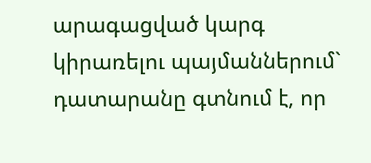արագացված կարգ կիրառելու պայմաններում` դատարանը գտնում է, որ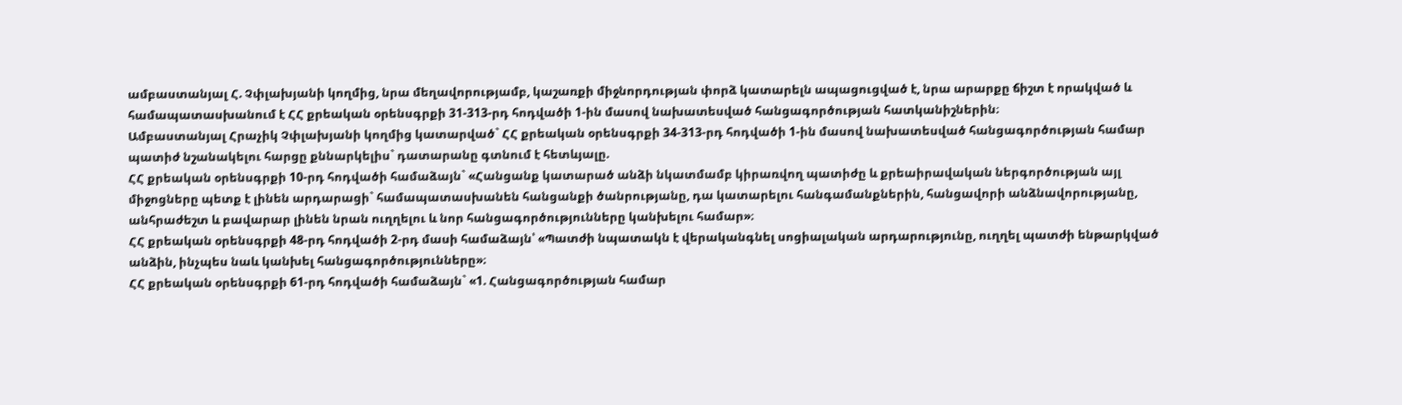ամբաստանյալ Հ. Չփլախյանի կողմից, նրա մեղավորությամբ, կաշառքի միջնորդության փորձ կատարելն ապացուցված է, նրա արարքը ճիշտ է որակված և համապատասխանում է ՀՀ քրեական օրենսգրքի 31-313-րդ հոդվածի 1-ին մասով նախատեսված հանցագործության հատկանիշներին։
Ամբաստանյալ Հրաչիկ Չփլախյանի կողմից կատարված` ՀՀ քրեական օրենսգրքի 34-313-րդ հոդվածի 1-ին մասով նախատեսված հանցագործության համար պատիժ նշանակելու հարցը քննարկելիս` դատարանը գտնում է հետևյալը.
ՀՀ քրեական օրենսգրքի 10-րդ հոդվածի համաձայն` «Հանցանք կատարած անձի նկատմամբ կիրառվող պատիժը և քրեաիրավական ներգործության այլ միջոցները պետք է լինեն արդարացի` համապատասխանեն հանցանքի ծանրությանը, դա կատարելու հանգամանքներին, հանցավորի անձնավորությանը, անհրաժեշտ և բավարար լինեն նրան ուղղելու և նոր հանցագործությունները կանխելու համար»։
ՀՀ քրեական օրենսգրքի 48-րդ հոդվածի 2-րդ մասի համաձայն՝ «Պատժի նպատակն է վերականգնել սոցիալական արդարությունը, ուղղել պատժի ենթարկված անձին, ինչպես նաև կանխել հանցագործությունները»։
ՀՀ քրեական օրենսգրքի 61-րդ հոդվածի համաձայն` «1. Հանցագործության համար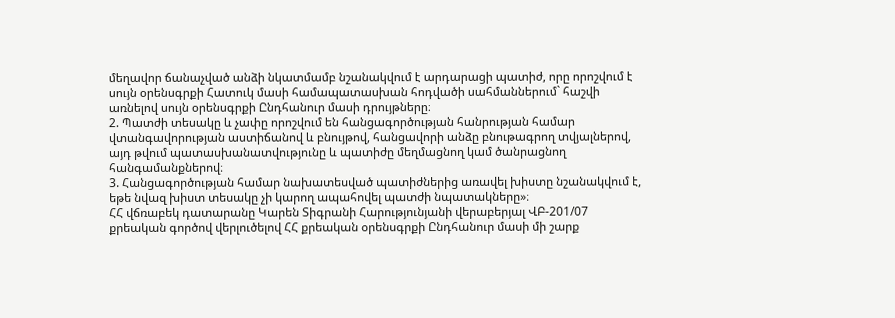մեղավոր ճանաչված անձի նկատմամբ նշանակվում է արդարացի պատիժ, որը որոշվում է սույն օրենսգրքի Հատուկ մասի համապատասխան հոդվածի սահմաններում` հաշվի առնելով սույն օրենսգրքի Ընդհանուր մասի դրույթները։
2. Պատժի տեսակը և չափը որոշվում են հանցագործության հանրության համար վտանգավորության աստիճանով և բնույթով, հանցավորի անձը բնութագրող տվյալներով, այդ թվում պատասխանատվությունը և պատիժը մեղմացնող կամ ծանրացնող հանգամանքներով։
3. Հանցագործության համար նախատեսված պատիժներից առավել խիստը նշանակվում է, եթե նվազ խիստ տեսակը չի կարող ապահովել պատժի նպատակները»։
ՀՀ վճռաբեկ դատարանը Կարեն Տիգրանի Հարությունյանի վերաբերյալ ՎԲ-201/07 քրեական գործով վերլուծելով ՀՀ քրեական օրենսգրքի Ընդհանուր մասի մի շարք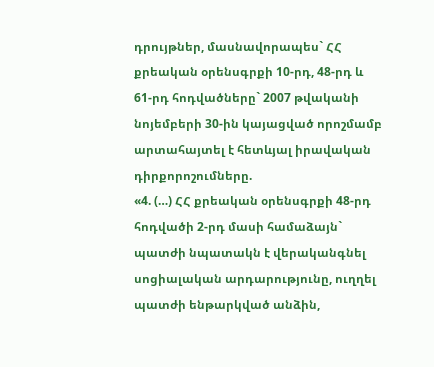դրույթներ, մասնավորապես` ՀՀ քրեական օրենսգրքի 10-րդ, 48-րդ և 61-րդ հոդվածները` 2007 թվականի նոյեմբերի 30-ին կայացված որոշմամբ արտահայտել է հետևյալ իրավական դիրքորոշումները.
«4. (…) ՀՀ քրեական օրենսգրքի 48-րդ հոդվածի 2-րդ մասի համաձայն` պատժի նպատակն է վերականգնել սոցիալական արդարությունը, ուղղել պատժի ենթարկված անձին,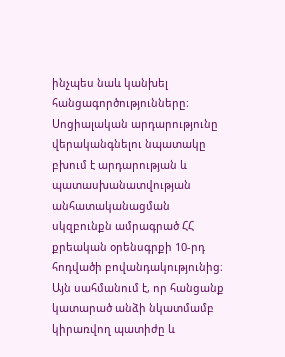ինչպես նաև կանխել հանցագործությունները։ Սոցիալական արդարությունը վերականգնելու նպատակը բխում է արդարության և պատասխանատվության անհատականացման սկզբունքն ամրագրած ՀՀ քրեական օրենսգրքի 10-րդ հոդվածի բովանդակությունից։ Այն սահմանում է, որ հանցանք կատարած անձի նկատմամբ կիրառվող պատիժը և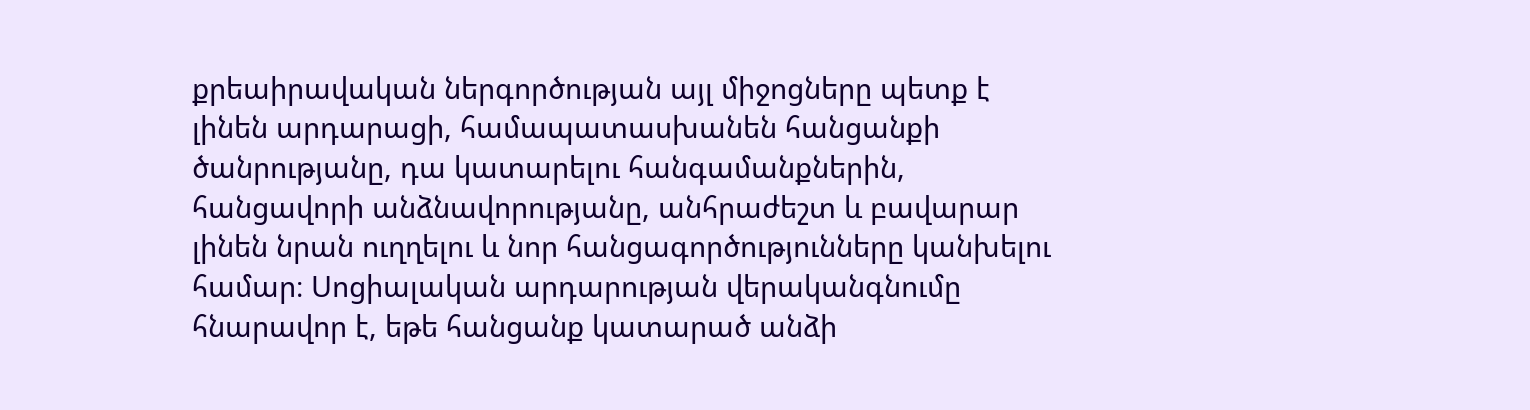քրեաիրավական ներգործության այլ միջոցները պետք է լինեն արդարացի, համապատասխանեն հանցանքի ծանրությանը, դա կատարելու հանգամանքներին, հանցավորի անձնավորությանը, անհրաժեշտ և բավարար լինեն նրան ուղղելու և նոր հանցագործությունները կանխելու համար։ Սոցիալական արդարության վերականգնումը հնարավոր է, եթե հանցանք կատարած անձի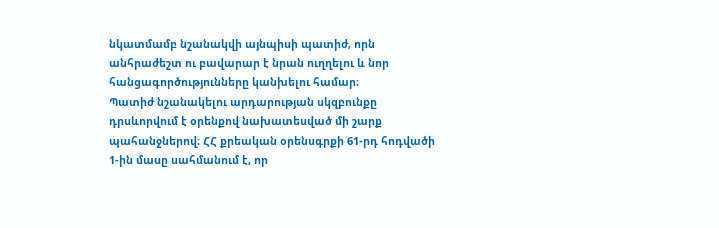նկատմամբ նշանակվի այնպիսի պատիժ, որն անհրաժեշտ ու բավարար է նրան ուղղելու և նոր հանցագործությունները կանխելու համար։
Պատիժ նշանակելու արդարության սկզբունքը դրսևորվում է օրենքով նախատեսված մի շարք պահանջներով։ ՀՀ քրեական օրենսգրքի 61-րդ հոդվածի 1-ին մասը սահմանում է, որ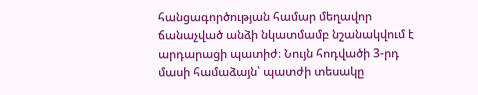հանցագործության համար մեղավոր ճանաչված անձի նկատմամբ նշանակվում է արդարացի պատիժ։ Նույն հոդվածի 3-րդ մասի համաձայն՝ պատժի տեսակը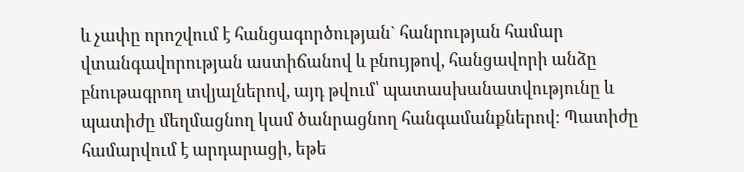և չափը որոշվում է հանցագործության` հանրության համար վտանգավորության աստիճանով և բնույթով, հանցավորի անձը բնութագրող տվյալներով, այդ թվում՝ պատասխանատվությունը և պատիժը մեղմացնող կամ ծանրացնող հանգամանքներով։ Պատիժը համարվում է արդարացի, եթե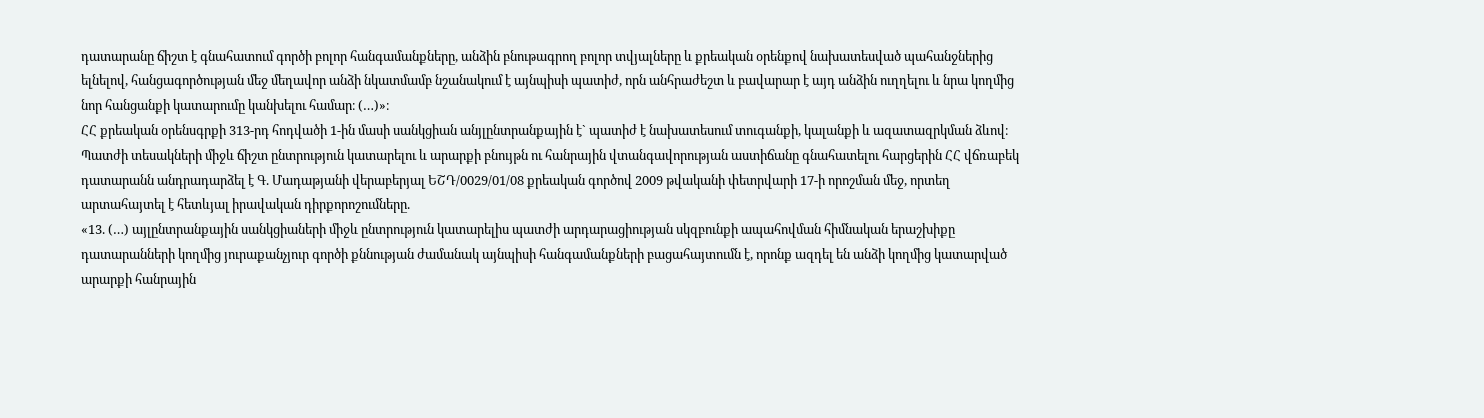դատարանը ճիշտ է գնահատում գործի բոլոր հանգամանքները, անձին բնութագրող բոլոր տվյալները և քրեական օրենքով նախատեսված պահանջներից ելնելով, հանցագործության մեջ մեղավոր անձի նկատմամբ նշանակում է այնպիսի պատիժ, որն անհրաժեշտ և բավարար է այդ անձին ուղղելու և նրա կողմից նոր հանցանքի կատարումը կանխելու համար։ (…)»։
ՀՀ քրեական օրենսգրքի 313-րդ հոդվածի 1-ին մասի սանկցիան անյլընտրանքային է` պատիժ է նախատեսում տուգանքի, կալանքի և ազատազրկման ձևով։
Պատժի տեսակների միջև ճիշտ ընտրություն կատարելու և արարքի բնույթն ու հանրային վտանգավորության աստիճանը գնահատելու հարցերին ՀՀ վճռաբեկ դատարանն անդրադարձել է Գ. Մադաթյանի վերաբերյալ ԵՇԴ/0029/01/08 քրեական գործով 2009 թվականի փետրվարի 17-ի որոշման մեջ, որտեղ արտահայտել է հետևյալ իրավական դիրքորոշումները.
«13. (…) այլընտրանքային սանկցիաների միջև ընտրություն կատարելիս պատժի արդարացիության սկզբունքի ապահովման հիմնական երաշխիքը դատարանների կողմից յուրաքանչյուր գործի քննության ժամանակ այնպիսի հանգամանքների բացահայտումն է, որոնք ազդել են անձի կողմից կատարված արարքի հանրային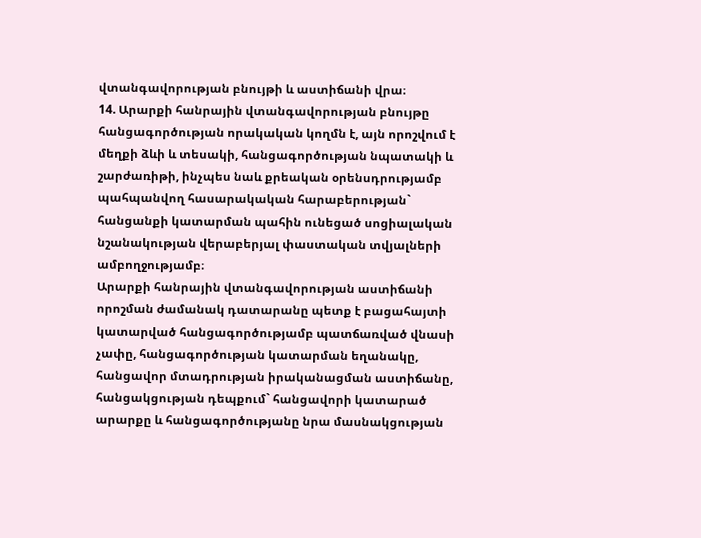վտանգավորության բնույթի և աստիճանի վրա։
14. Արարքի հանրային վտանգավորության բնույթը հանցագործության որակական կողմն է, այն որոշվում է մեղքի ձևի և տեսակի, հանցագործության նպատակի և շարժառիթի, ինչպես նաև քրեական օրենսդրությամբ պահպանվող հասարակական հարաբերության` հանցանքի կատարման պահին ունեցած սոցիալական նշանակության վերաբերյալ փաստական տվյալների ամբողջությամբ։
Արարքի հանրային վտանգավորության աստիճանի որոշման ժամանակ դատարանը պետք է բացահայտի կատարված հանցագործությամբ պատճառված վնասի չափը, հանցագործության կատարման եղանակը, հանցավոր մտադրության իրականացման աստիճանը, հանցակցության դեպքում` հանցավորի կատարած արարքը և հանցագործությանը նրա մասնակցության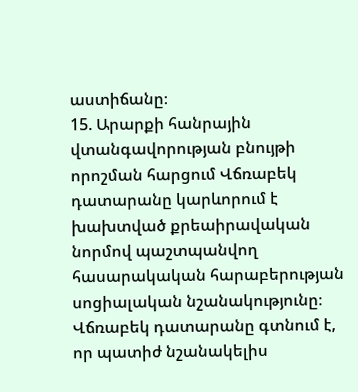աստիճանը։
15. Արարքի հանրային վտանգավորության բնույթի որոշման հարցում Վճռաբեկ դատարանը կարևորում է խախտված քրեաիրավական նորմով պաշտպանվող հասարակական հարաբերության սոցիալական նշանակությունը։ Վճռաբեկ դատարանը գտնում է, որ պատիժ նշանակելիս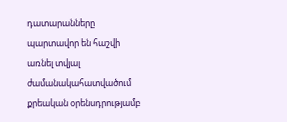դատարանները պարտավոր են հաշվի առնել տվյալ ժամանակահատվածում քրեական օրենսդրությամբ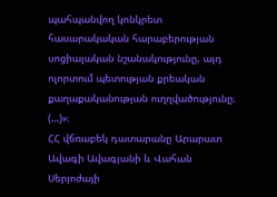պահպանվող կոնկրետ հասարակական հարաբերության սոցիալական նշանակությունը, այդ ոլորտում պետության քրեական քաղաքականության ուղղվածությունը։ (…)»։
ՀՀ վճռաբեկ դատարանը Արարատ Ավագի Ավագյանի և Վահան Սերյոժայի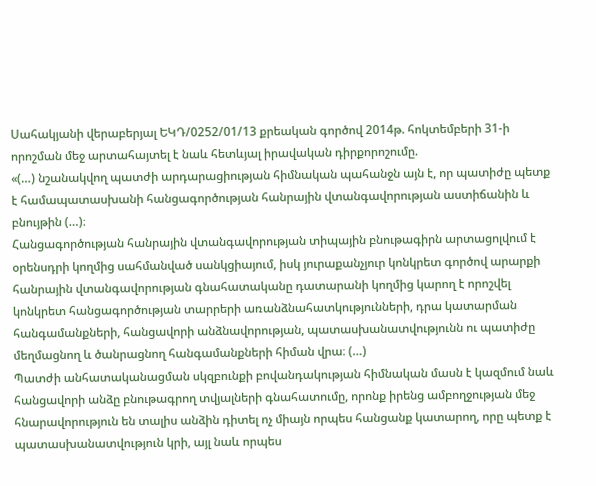Սահակյանի վերաբերյալ ԵԿԴ/0252/01/13 քրեական գործով 2014թ. հոկտեմբերի 31-ի որոշման մեջ արտահայտել է նաև հետևյալ իրավական դիրքորոշումը.
«(…) նշանակվող պատժի արդարացիության հիմնական պահանջն այն է, որ պատիժը պետք է համապատասխանի հանցագործության հանրային վտանգավորության աստիճանին և բնույթին (…)։
Հանցագործության հանրային վտանգավորության տիպային բնութագիրն արտացոլվում է օրենսդրի կողմից սահմանված սանկցիայում, իսկ յուրաքանչյուր կոնկրետ գործով արարքի հանրային վտանգավորության գնահատականը դատարանի կողմից կարող է որոշվել կոնկրետ հանցագործության տարրերի առանձնահատկությունների, դրա կատարման հանգամանքների, հանցավորի անձնավորության, պատասխանատվությունն ու պատիժը մեղմացնող և ծանրացնող հանգամանքների հիման վրա։ (…)
Պատժի անհատականացման սկզբունքի բովանդակության հիմնական մասն է կազմում նաև հանցավորի անձը բնութագրող տվյալների գնահատումը, որոնք իրենց ամբողջության մեջ հնարավորություն են տալիս անձին դիտել ոչ միայն որպես հանցանք կատարող, որը պետք է պատասխանատվություն կրի, այլ նաև որպես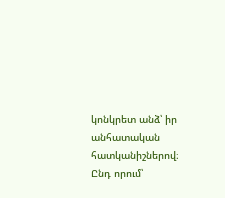կոնկրետ անձ՝ իր անհատական հատկանիշներով։ Ընդ որում՝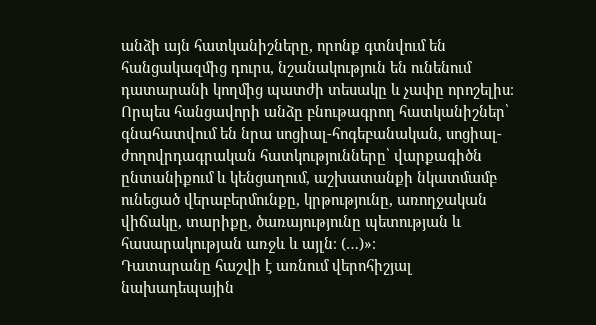անձի այն հատկանիշները, որոնք գտնվում են հանցակազմից դուրս, նշանակություն են ունենում դատարանի կողմից պատժի տեսակը և չափը որոշելիս։ Որպես հանցավորի անձը բնութագրող հատկանիշներ՝ գնահատվում են նրա սոցիալ-հոգեբանական, սոցիալ-ժողովրդագրական հատկությունները՝ վարքագիծն ընտանիքում և կենցաղում, աշխատանքի նկատմամբ ունեցած վերաբերմունքը, կրթությունը, առողջական վիճակը, տարիքը, ծառայությունը պետության և հասարակության առջև և այլն։ (…)»։
Դատարանը հաշվի է առնում վերոհիշյալ նախադեպային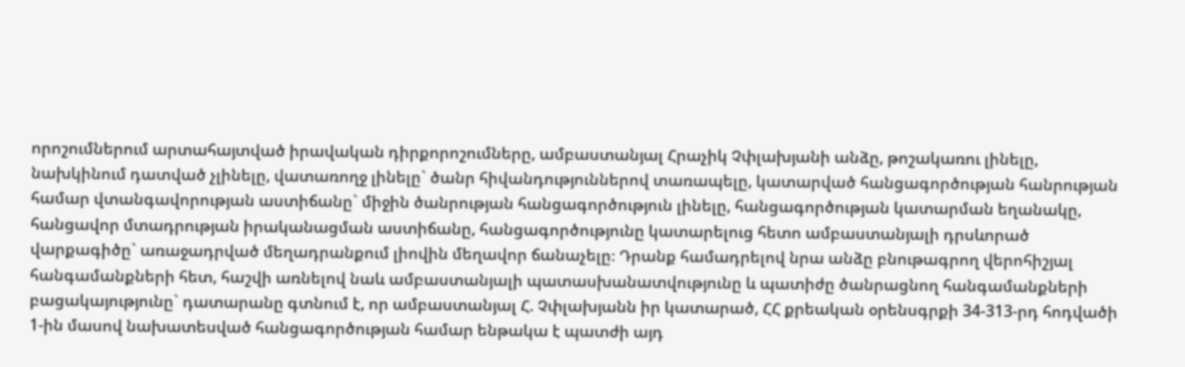որոշումներում արտահայտված իրավական դիրքորոշումները, ամբաստանյալ Հրաչիկ Չփլախյանի անձը, թոշակառու լինելը, նախկինում դատված չլինելը, վատառողջ լինելը` ծանր հիվանդություններով տառապելը, կատարված հանցագործության հանրության համար վտանգավորության աստիճանը` միջին ծանրության հանցագործություն լինելը, հանցագործության կատարման եղանակը, հանցավոր մտադրության իրականացման աստիճանը, հանցագործությունը կատարելուց հետո ամբաստանյալի դրսևորած վարքագիծը` առաջադրված մեղադրանքում լիովին մեղավոր ճանաչելը։ Դրանք համադրելով նրա անձը բնութագրող վերոհիշյալ հանգամանքների հետ, հաշվի առնելով նաև ամբաստանյալի պատասխանատվությունը և պատիժը ծանրացնող հանգամանքների բացակայությունը` դատարանը գտնում է, որ ամբաստանյալ Հ. Չփլախյանն իր կատարած, ՀՀ քրեական օրենսգրքի 34-313-րդ հոդվածի 1-ին մասով նախատեսված հանցագործության համար ենթակա է պատժի այդ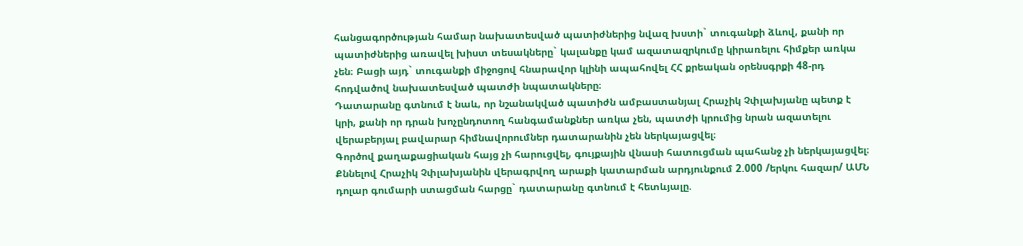հանցագործության համար նախատեսված պատիժներից նվազ խստի` տուգանքի ձևով, քանի որ պատիժներից առավել խիստ տեսակները` կալանքը կամ ազատազրկումը կիրառելու հիմքեր առկա չեն։ Բացի այդ` տուգանքի միջոցով հնարավոր կլինի ապահովել ՀՀ քրեական օրենսգրքի 48-րդ հոդվածով նախատեսված պատժի նպատակները։
Դատարանը գտնում է նաև, որ նշանակված պատիժն ամբաստանյալ Հրաչիկ Չփլախյանը պետք է կրի, քանի որ դրան խոչընդոտող հանգամանքներ առկա չեն, պատժի կրումից նրան ազատելու վերաբերյալ բավարար հիմնավորումներ դատարանին չեն ներկայացվել։
Գործով քաղաքացիական հայց չի հարուցվել, գույքային վնասի հատուցման պահանջ չի ներկայացվել։
Քննելով Հրաչիկ Չփլախյանին վերագրվող արաքի կատարման արդյունքում 2.000 /երկու հազար/ ԱՄՆ դոլար գումարի ստացման հարցը` դատարանը գտնում է հետևյալը.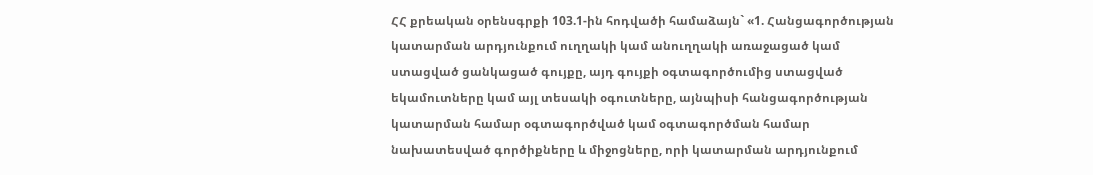ՀՀ քրեական օրենսգրքի 103.1-ին հոդվածի համաձայն` «1. Հանցագործության կատարման արդյունքում ուղղակի կամ անուղղակի առաջացած կամ ստացված ցանկացած գույքը, այդ գույքի օգտագործումից ստացված եկամուտները կամ այլ տեսակի օգուտները, այնպիսի հանցագործության կատարման համար օգտագործված կամ օգտագործման համար նախատեսված գործիքները և միջոցները, որի կատարման արդյունքում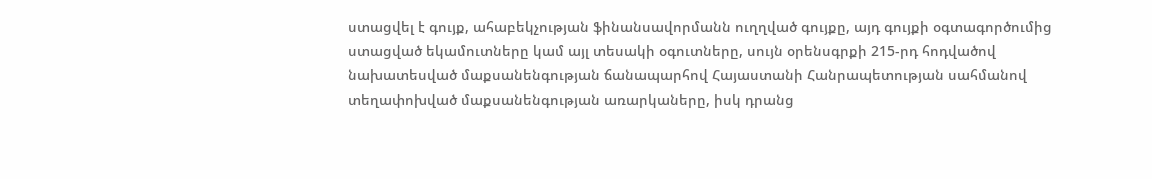ստացվել է գույք, ահաբեկչության ֆինանսավորմանն ուղղված գույքը, այդ գույքի օգտագործումից ստացված եկամուտները կամ այլ տեսակի օգուտները, սույն օրենսգրքի 215-րդ հոդվածով նախատեսված մաքսանենգության ճանապարհով Հայաստանի Հանրապետության սահմանով տեղափոխված մաքսանենգության առարկաները, իսկ դրանց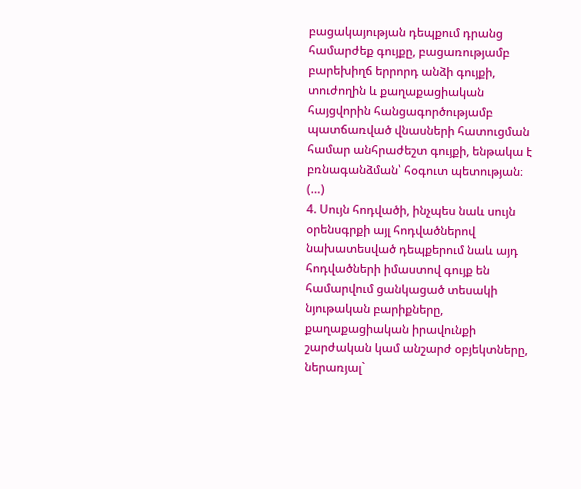բացակայության դեպքում դրանց համարժեք գույքը, բացառությամբ բարեխիղճ երրորդ անձի գույքի, տուժողին և քաղաքացիական հայցվորին հանցագործությամբ պատճառված վնասների հատուցման համար անհրաժեշտ գույքի, ենթակա է բռնագանձման՝ հօգուտ պետության։ (…)
4. Սույն հոդվածի, ինչպես նաև սույն օրենսգրքի այլ հոդվածներով նախատեսված դեպքերում նաև այդ հոդվածների իմաստով գույք են համարվում ցանկացած տեսակի նյութական բարիքները, քաղաքացիական իրավունքի շարժական կամ անշարժ օբյեկտները, ներառյալ`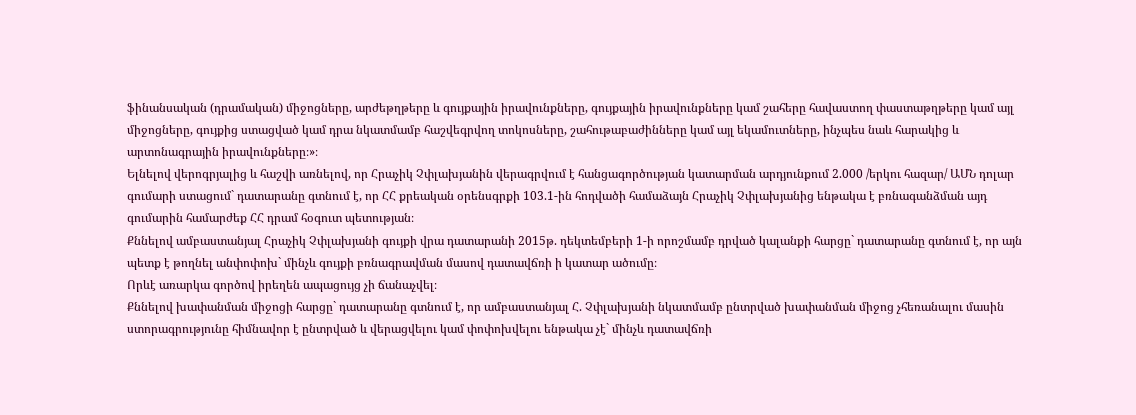ֆինանսական (դրամական) միջոցները, արժեթղթերը և գույքային իրավունքները, գույքային իրավունքները կամ շահերը հավաստող փաստաթղթերը կամ այլ միջոցները, գույքից ստացված կամ դրա նկատմամբ հաշվեգրվող տոկոսները, շահութաբաժինները կամ այլ եկամուտները, ինչպես նաև հարակից և արտոնագրային իրավունքները։»։
Ելնելով վերոգրյալից և հաշվի առնելով, որ Հրաչիկ Չփլախյանին վերագրվում է հանցագործության կատարման արդյունքում 2.000 /երկու հազար/ ԱՄՆ դոլար գումարի ստացում` դատարանը գտնում է, որ ՀՀ քրեական օրենսգրքի 103.1-ին հոդվածի համաձայն Հրաչիկ Չփլախյանից ենթակա է բռնագանձման այդ գումարին համարժեք ՀՀ դրամ հօգուտ պետության։
Քննելով ամբաստանյալ Հրաչիկ Չփլախյանի գույքի վրա դատարանի 2015թ. դեկտեմբերի 1-ի որոշմամբ դրված կալանքի հարցը` դատարանը գտնում է, որ այն պետք է թողնել անփոփոխ` մինչև գույքի բռնագրավման մասով դատավճռի ի կատար ածումը։
Որևէ առարկա գործով իրեղեն ապացույց չի ճանաչվել։
Քննելով խափանման միջոցի հարցը` դատարանը գտնում է, որ ամբաստանյալ Հ. Չփլախյանի նկատմամբ ընտրված խափանման միջոց չհեռանալու մասին ստորագրությունը հիմնավոր է ընտրված և վերացվելու կամ փոփոխվելու ենթակա չէ` մինչև դատավճռի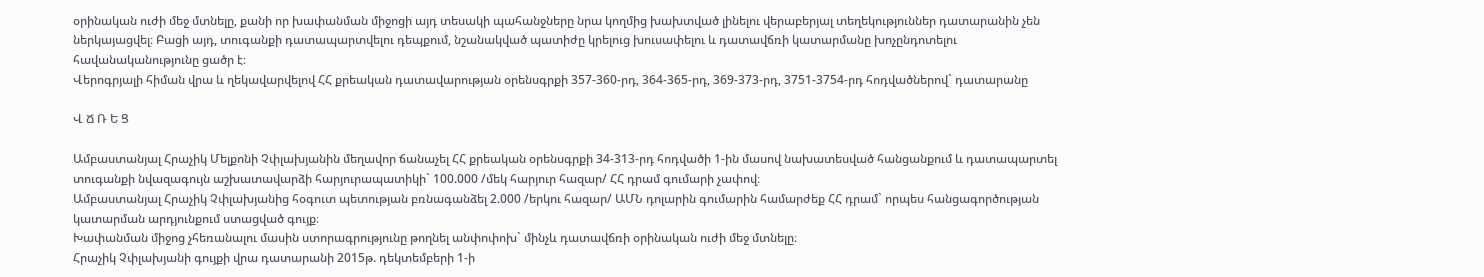օրինական ուժի մեջ մտնելը, քանի որ խափանման միջոցի այդ տեսակի պահանջները նրա կողմից խախտված լինելու վերաբերյալ տեղեկություններ դատարանին չեն ներկայացվել։ Բացի այդ, տուգանքի դատապարտվելու դեպքում, նշանակված պատիժը կրելուց խուսափելու և դատավճռի կատարմանը խոչընդոտելու հավանականությունը ցածր է։
Վերոգրյալի հիման վրա և ղեկավարվելով ՀՀ քրեական դատավարության օրենսգրքի 357-360-րդ, 364-365-րդ, 369-373-րդ, 3751-3754-րդ հոդվածներով` դատարանը

Վ Ճ Ռ Ե Ց

Ամբաստանյալ Հրաչիկ Մելքոնի Չփլախյանին մեղավոր ճանաչել ՀՀ քրեական օրենսգրքի 34-313-րդ հոդվածի 1-ին մասով նախատեսված հանցանքում և դատապարտել տուգանքի նվազագույն աշխատավարձի հարյուրապատիկի` 100.000 /մեկ հարյուր հազար/ ՀՀ դրամ գումարի չափով։
Ամբաստանյալ Հրաչիկ Չփլախյանից հօգուտ պետության բռնագանձել 2.000 /երկու հազար/ ԱՄՆ դոլարին գումարին համարժեք ՀՀ դրամ` որպես հանցագործության կատարման արդյունքում ստացված գույք։
Խափանման միջոց չհեռանալու մասին ստորագրությունը թողնել անփոփոխ` մինչև դատավճռի օրինական ուժի մեջ մտնելը։
Հրաչիկ Չփլախյանի գույքի վրա դատարանի 2015թ. դեկտեմբերի 1-ի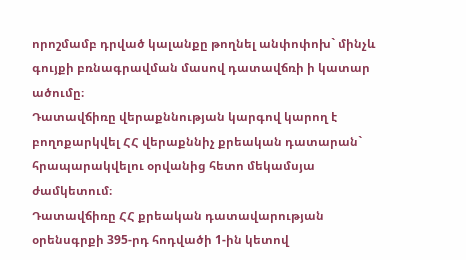որոշմամբ դրված կալանքը թողնել անփոփոխ` մինչև գույքի բռնագրավման մասով դատավճռի ի կատար ածումը։
Դատավճիռը վերաքննության կարգով կարող է բողոքարկվել ՀՀ վերաքննիչ քրեական դատարան` հրապարակվելու օրվանից հետո մեկամսյա ժամկետում։
Դատավճիռը ՀՀ քրեական դատավարության օրենսգրքի 395-րդ հոդվածի 1-ին կետով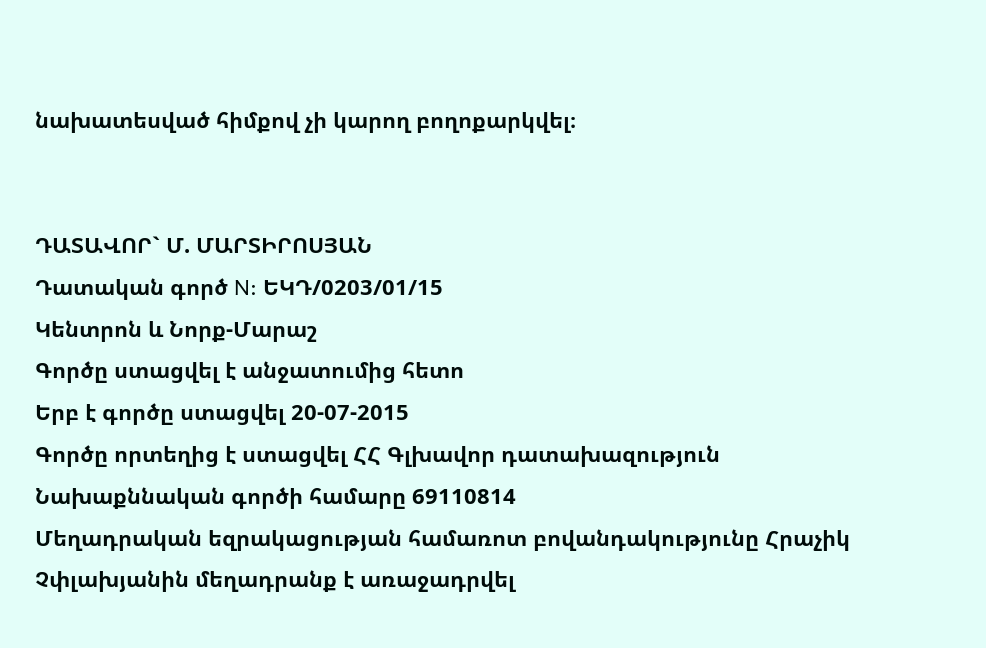նախատեսված հիմքով չի կարող բողոքարկվել։


ԴԱՏԱՎՈՐ` Մ. ՄԱՐՏԻՐՈՍՅԱՆ
Դատական գործ N: ԵԿԴ/0203/01/15
Կենտրոն և Նորք-Մարաշ
Գործը ստացվել է անջատումից հետո
Երբ է գործը ստացվել 20-07-2015
Գործը որտեղից է ստացվել ՀՀ Գլխավոր դատախազություն
Նախաքննական գործի համարը 69110814
Մեղադրական եզրակացության համառոտ բովանդակությունը Հրաչիկ Չփլախյանին մեղադրանք է առաջադրվել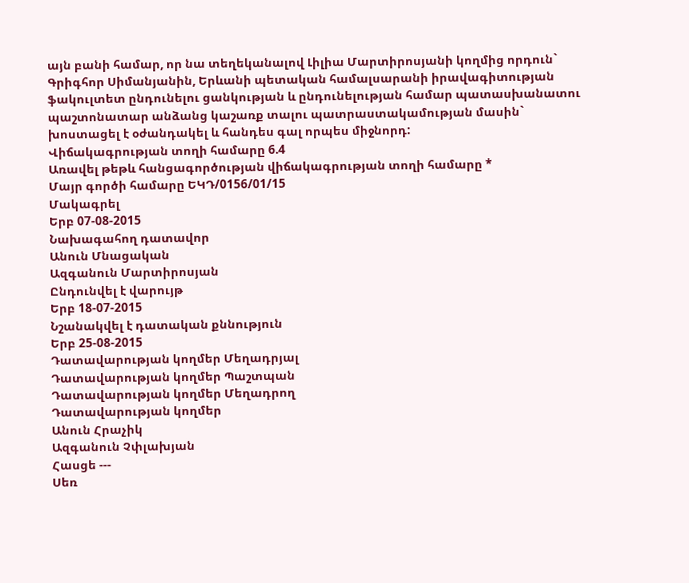այն բանի համար, որ նա տեղեկանալով Լիլիա Մարտիրոսյանի կողմից որդուն` Գրիգհոր Սիմանյանին, Երևանի պետական համալսարանի իրավագիտության ֆակուլտետ ընդունելու ցանկության և ընդունելության համար պատասխանատու պաշտոնատար անձանց կաշառք տալու պատրաստակամության մասին` խոստացել է օժանդակել և հանդես գալ որպես միջնորդ:
Վիճակագրության տողի համարը 6.4
Առավել թեթև հանցագործության վիճակագրության տողի համարը *
Մայր գործի համարը ԵԿԴ/0156/01/15
Մակագրել
Երբ 07-08-2015
Նախագահող դատավոր
Անուն Մնացական
Ազգանուն Մարտիրոսյան
Ընդունվել է վարույթ
Երբ 18-07-2015
Նշանակվել է դատական քննություն
Երբ 25-08-2015
Դատավարության կողմեր Մեղադրյալ
Դատավարության կողմեր Պաշտպան
Դատավարության կողմեր Մեղադրող
Դատավարության կողմեր
Անուն Հրաչիկ
Ազգանուն Չփլախյան
Հասցե ---
Սեռ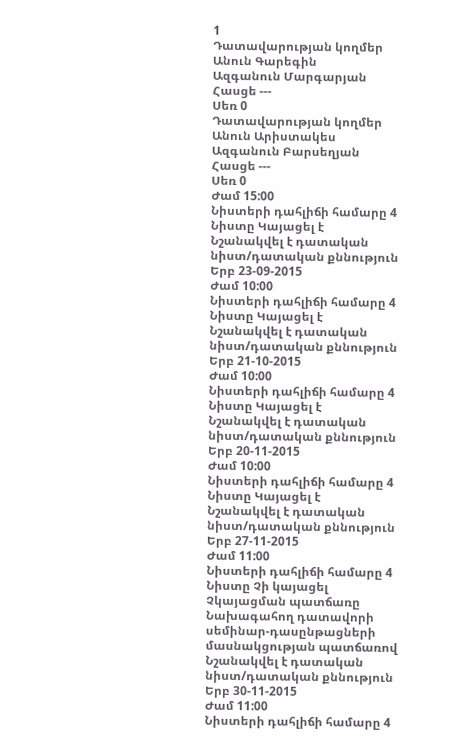1
Դատավարության կողմեր
Անուն Գարեգին
Ազգանուն Մարգարյան
Հասցե ---
Սեռ 0
Դատավարության կողմեր
Անուն Արիստակես
Ազգանուն Բարսեղյան
Հասցե ---
Սեռ 0
Ժամ 15:00
Նիստերի դահլիճի համարը 4
Նիստը Կայացել է
Նշանակվել է դատական նիստ/դատական քննություն
Երբ 23-09-2015
Ժամ 10:00
Նիստերի դահլիճի համարը 4
Նիստը Կայացել է
Նշանակվել է դատական նիստ/դատական քննություն
Երբ 21-10-2015
Ժամ 10:00
Նիստերի դահլիճի համարը 4
Նիստը Կայացել է
Նշանակվել է դատական նիստ/դատական քննություն
Երբ 20-11-2015
Ժամ 10:00
Նիստերի դահլիճի համարը 4
Նիստը Կայացել է
Նշանակվել է դատական նիստ/դատական քննություն
Երբ 27-11-2015
Ժամ 11:00
Նիստերի դահլիճի համարը 4
Նիստը Չի կայացել
Չկայացման պատճառը Նախագահող դատավորի սեմինար-դասընթացների մասնակցության պատճառով
Նշանակվել է դատական նիստ/դատական քննություն
Երբ 30-11-2015
Ժամ 11:00
Նիստերի դահլիճի համարը 4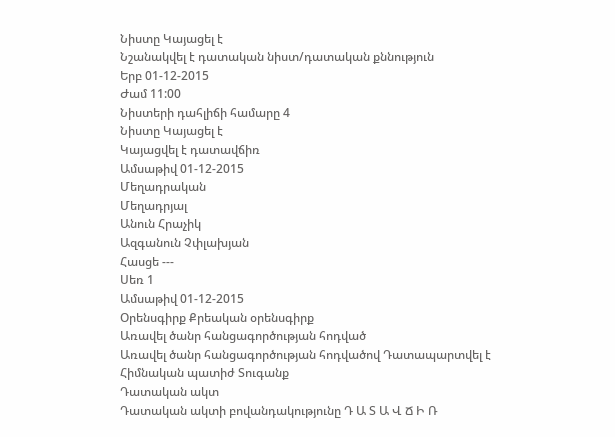Նիստը Կայացել է
Նշանակվել է դատական նիստ/դատական քննություն
Երբ 01-12-2015
Ժամ 11:00
Նիստերի դահլիճի համարը 4
Նիստը Կայացել է
Կայացվել է դատավճիռ
Ամսաթիվ 01-12-2015
Մեղադրական
Մեղադրյալ
Անուն Հրաչիկ
Ազգանուն Չփլախյան
Հասցե ---
Սեռ 1
Ամսաթիվ 01-12-2015
Օրենսգիրք Քրեական օրենսգիրք
Առավել ծանր հանցագործության հոդված
Առավել ծանր հանցագործության հոդվածով Դատապարտվել է
Հիմնական պատիժ Տուգանք
Դատական ակտ
Դատական ակտի բովանդակությունը Դ Ա Տ Ա Վ Ճ Ի Ռ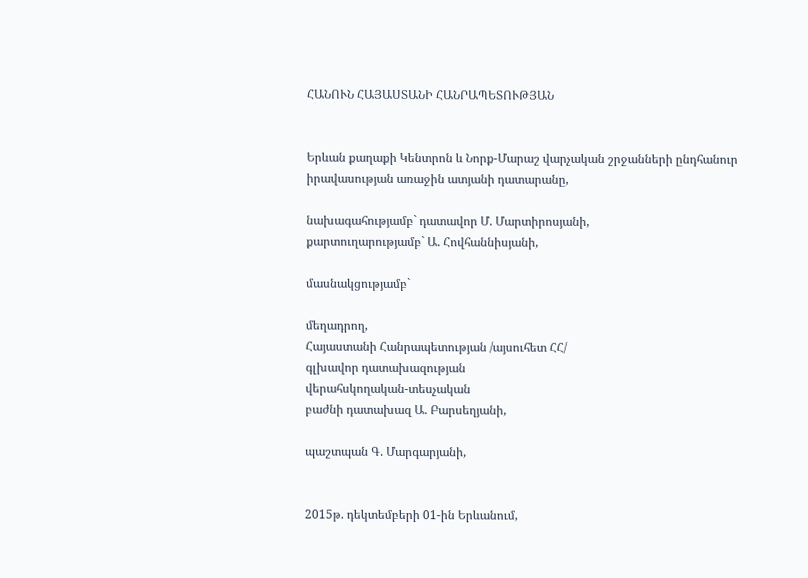ՀԱՆՈՒՆ ՀԱՅԱՍՏԱՆԻ ՀԱՆՐԱՊԵՏՈՒԹՅԱՆ


Երևան քաղաքի Կենտրոն և Նորք-Մարաշ վարչական շրջանների ընդհանուր իրավասության առաջին ատյանի դատարանը,

նախագահությամբ` դատավոր Մ. Մարտիրոսյանի,
քարտուղարությամբ` Ա. Հովհաննիսյանի,

մասնակցությամբ`

մեղադրող,
Հայաստանի Հանրապետության /այսուհետ ՀՀ/
գլխավոր դատախազության
վերահսկողական-տեսչական
բաժնի դատախազ Ա. Բարսեղյանի,

պաշտպան Գ. Մարգարյանի,


2015թ. դեկտեմբերի 01-ին Երևանում,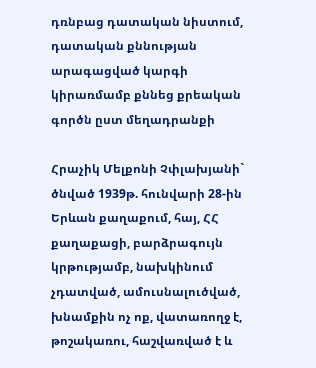դռնբաց դատական նիստում, դատական քննության արագացված կարգի կիրառմամբ քննեց քրեական գործն ըստ մեղադրանքի

Հրաչիկ Մելքոնի Չփլախյանի`
ծնված 1939թ. հունվարի 28-ին Երևան քաղաքում, հայ, ՀՀ քաղաքացի, բարձրագույն կրթությամբ, նախկինում չդատված, ամուսնալուծված, խնամքին ոչ ոք, վատառողջ է, թոշակառու, հաշվառված է և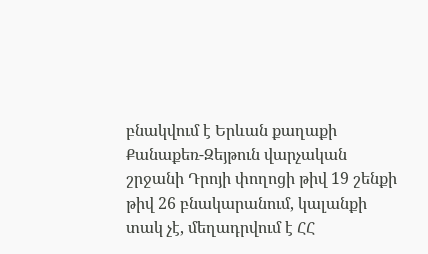բնակվում է Երևան քաղաքի Քանաքեռ-Զեյթուն վարչական շրջանի Դրոյի փողոցի թիվ 19 շենքի թիվ 26 բնակարանում, կալանքի տակ չէ, մեղադրվում է ՀՀ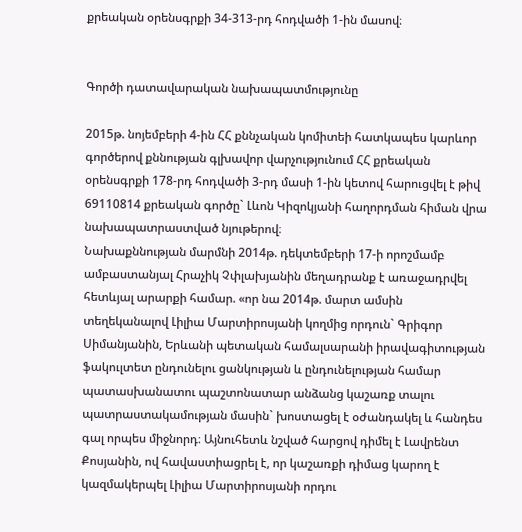քրեական օրենսգրքի 34-313-րդ հոդվածի 1-ին մասով։


Գործի դատավարական նախապատմությունը

2015թ. նոյեմբերի 4-ին ՀՀ քննչական կոմիտեի հատկապես կարևոր գործերով քննության գլխավոր վարչությունում ՀՀ քրեական օրենսգրքի 178-րդ հոդվածի 3-րդ մասի 1-ին կետով հարուցվել է թիվ 69110814 քրեական գործը` Լևոն Կիզոկյանի հաղորդման հիման վրա նախապատրաստված նյութերով։
Նախաքննության մարմնի 2014թ. դեկտեմբերի 17-ի որոշմամբ ամբաստանյալ Հրաչիկ Չփլախյանին մեղադրանք է առաջադրվել հետևյալ արարքի համար. «որ նա 2014թ. մարտ ամսին տեղեկանալով Լիլիա Մարտիրոսյանի կողմից որդուն` Գրիգոր Սիմանյանին, Երևանի պետական համալսարանի իրավագիտության ֆակուլտետ ընդունելու ցանկության և ընդունելության համար պատասխանատու պաշտոնատար անձանց կաշառք տալու պատրաստակամության մասին` խոստացել է օժանդակել և հանդես գալ որպես միջնորդ։ Այնուհետև նշված հարցով դիմել է Լավրենտ Քոսյանին, ով հավաստիացրել է, որ կաշառքի դիմաց կարող է կազմակերպել Լիլիա Մարտիրոսյանի որդու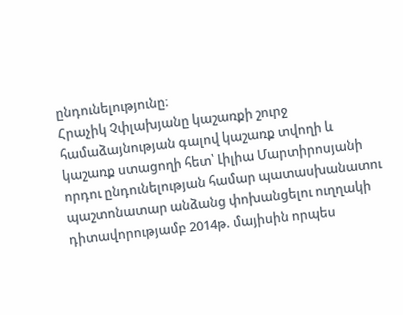ընդունելությունը։
Հրաչիկ Չփլախյանը կաշառքի շուրջ համաձայնության գալով կաշառք տվողի և կաշառք ստացողի հետ՝ Լիլիա Մարտիրոսյանի որդու ընդունելության համար պատասխանատու պաշտոնատար անձանց փոխանցելու ուղղակի դիտավորությամբ 2014թ. մայիսին որպես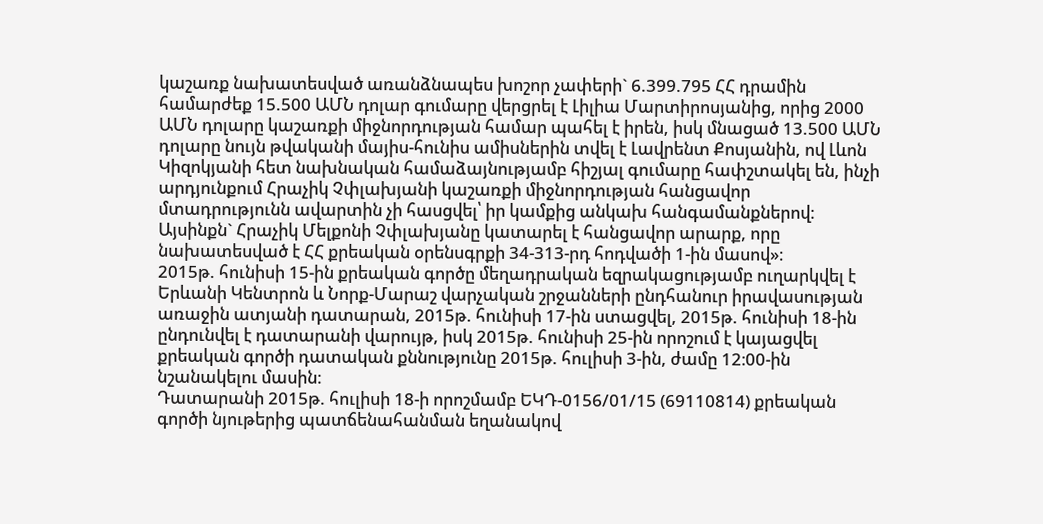կաշառք նախատեսված առանձնապես խոշոր չափերի` 6.399.795 ՀՀ դրամին համարժեք 15.500 ԱՄՆ դոլար գումարը վերցրել է Լիլիա Մարտիրոսյանից, որից 2000 ԱՄՆ դոլարը կաշառքի միջնորդության համար պահել է իրեն, իսկ մնացած 13.500 ԱՄՆ դոլարը նույն թվականի մայիս-հունիս ամիսներին տվել է Լավրենտ Քոսյանին, ով Լևոն Կիզոկյանի հետ նախնական համաձայնությամբ հիշյալ գումարը հափշտակել են, ինչի արդյունքում Հրաչիկ Չփլախյանի կաշառքի միջնորդության հանցավոր մտադրությունն ավարտին չի հասցվել՝ իր կամքից անկախ հանգամանքներով։
Այսինքն` Հրաչիկ Մելքոնի Չփլախյանը կատարել է հանցավոր արարք, որը նախատեսված է ՀՀ քրեական օրենսգրքի 34-313-րդ հոդվածի 1-ին մասով»։
2015թ. հունիսի 15-ին քրեական գործը մեղադրական եզրակացությամբ ուղարկվել է Երևանի Կենտրոն և Նորք-Մարաշ վարչական շրջանների ընդհանուր իրավասության առաջին ատյանի դատարան, 2015թ. հունիսի 17-ին ստացվել, 2015թ. հունիսի 18-ին ընդունվել է դատարանի վարույթ, իսկ 2015թ. հունիսի 25-ին որոշում է կայացվել քրեական գործի դատական քննությունը 2015թ. հուլիսի 3-ին, ժամը 12։00-ին նշանակելու մասին։
Դատարանի 2015թ. հուլիսի 18-ի որոշմամբ ԵԿԴ-0156/01/15 (69110814) քրեական գործի նյութերից պատճենահանման եղանակով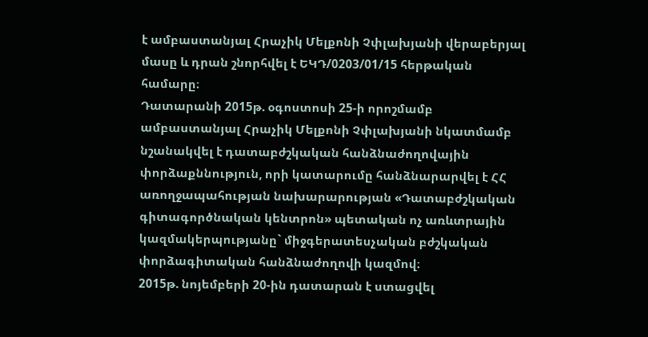է ամբաստանյալ Հրաչիկ Մելքոնի Չփլախյանի վերաբերյալ մասը և դրան շնորհվել է ԵԿԴ/0203/01/15 հերթական համարը։
Դատարանի 2015թ. օգոստոսի 25-ի որոշմամբ ամբաստանյալ Հրաչիկ Մելքոնի Չփլախյանի նկատմամբ նշանակվել է դատաբժշկական հանձնաժողովային փորձաքննություն, որի կատարումը հանձնարարվել է ՀՀ առողջապահության նախարարության «Դատաբժշկական գիտագործնական կենտրոն» պետական ոչ առևտրային կազմակերպությանը` միջգերատեսչական բժշկական փորձագիտական հանձնաժողովի կազմով։
2015թ. նոյեմբերի 20-ին դատարան է ստացվել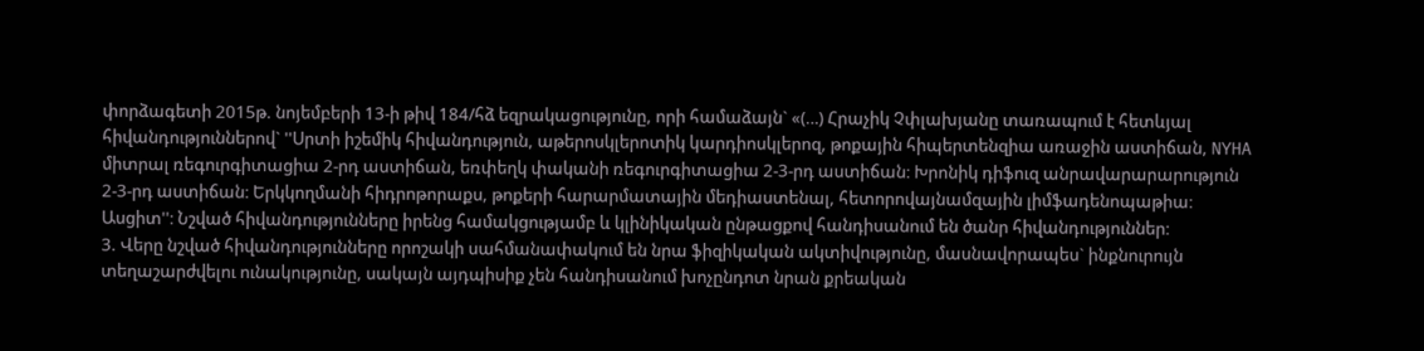փորձագետի 2015թ. նոյեմբերի 13-ի թիվ 184/հձ եզրակացությունը, որի համաձայն` «(…) Հրաչիկ Չփլախյանը տառապում է հետևյալ հիվանդություններով` ''Սրտի իշեմիկ հիվանդություն, աթերոսկլերոտիկ կարդիոսկլերոզ, թոքային հիպերտենզիա առաջին աստիճան, NYHA միտրալ ռեգուրգիտացիա 2-րդ աստիճան, եռփեղկ փականի ռեգուրգիտացիա 2-3-րդ աստիճան։ Խրոնիկ դիֆուզ անրավարարարություն 2-3-րդ աստիճան։ Երկկողմանի հիդրոթորաքս, թոքերի հարարմատային մեդիաստենալ, հետորովայնամզային լիմֆադենոպաթիա։ Ասցիտ''։ Նշված հիվանդությունները իրենց համակցությամբ և կլինիկական ընթացքով հանդիսանում են ծանր հիվանդություններ։
3. Վերը նշված հիվանդությունները որոշակի սահմանափակում են նրա ֆիզիկական ակտիվությունը, մասնավորապես` ինքնուրույն տեղաշարժվելու ունակությունը, սակայն այդպիսիք չեն հանդիսանում խոչընդոտ նրան քրեական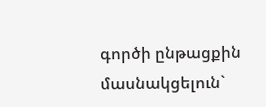գործի ընթացքին մասնակցելուն`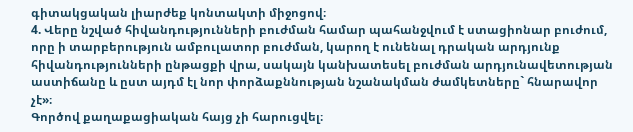գիտակցական լիարժեք կոնտակտի միջոցով։
4. Վերը նշված հիվանդությունների բուժման համար պահանջվում է ստացիոնար բուժում, որը ի տարբերություն ամբուլատոր բուժման, կարող է ունենալ դրական արդյունք հիվանդությունների ընթացքի վրա, սակայն կանխատեսել բուժման արդյունավետության աստիճանը և ըստ այդմ էլ նոր փորձաքննության նշանակման ժամկետները` հնարավոր չէ»։
Գործով քաղաքացիական հայց չի հարուցվել։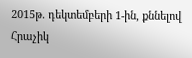2015թ. դեկտեմբերի 1-ին, քննելով Հրաչիկ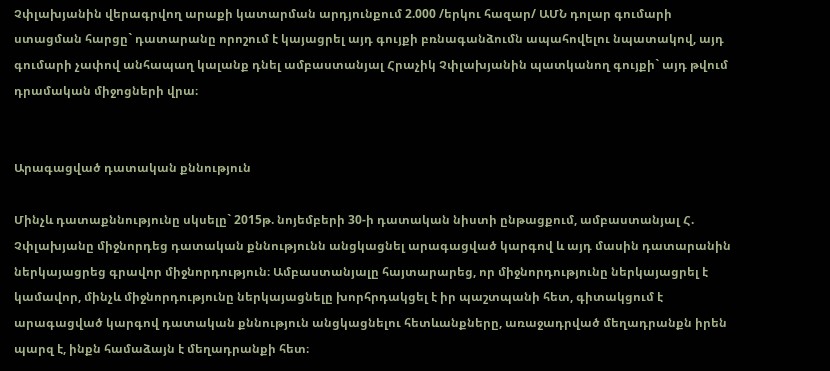Չփլախյանին վերագրվող արաքի կատարման արդյունքում 2.000 /երկու հազար/ ԱՄՆ դոլար գումարի ստացման հարցը` դատարանը որոշում է կայացրել այդ գույքի բռնագանձումն ապահովելու նպատակով, այդ գումարի չափով անհապաղ կալանք դնել ամբաստանյալ Հրաչիկ Չփլախյանին պատկանող գույքի` այդ թվում դրամական միջոցների վրա։


Արագացված դատական քննություն

Մինչև դատաքննությունը սկսելը` 2015թ. նոյեմբերի 30-ի դատական նիստի ընթացքում, ամբաստանյալ Հ. Չփլախյանը միջնորդեց դատական քննությունն անցկացնել արագացված կարգով և այդ մասին դատարանին ներկայացրեց գրավոր միջնորդություն։ Ամբաստանյալը հայտարարեց, որ միջնորդությունը ներկայացրել է կամավոր, մինչև միջնորդությունը ներկայացնելը խորհրդակցել է իր պաշտպանի հետ, գիտակցում է արագացված կարգով դատական քննություն անցկացնելու հետևանքները, առաջադրված մեղադրանքն իրեն պարզ է, ինքն համաձայն է մեղադրանքի հետ։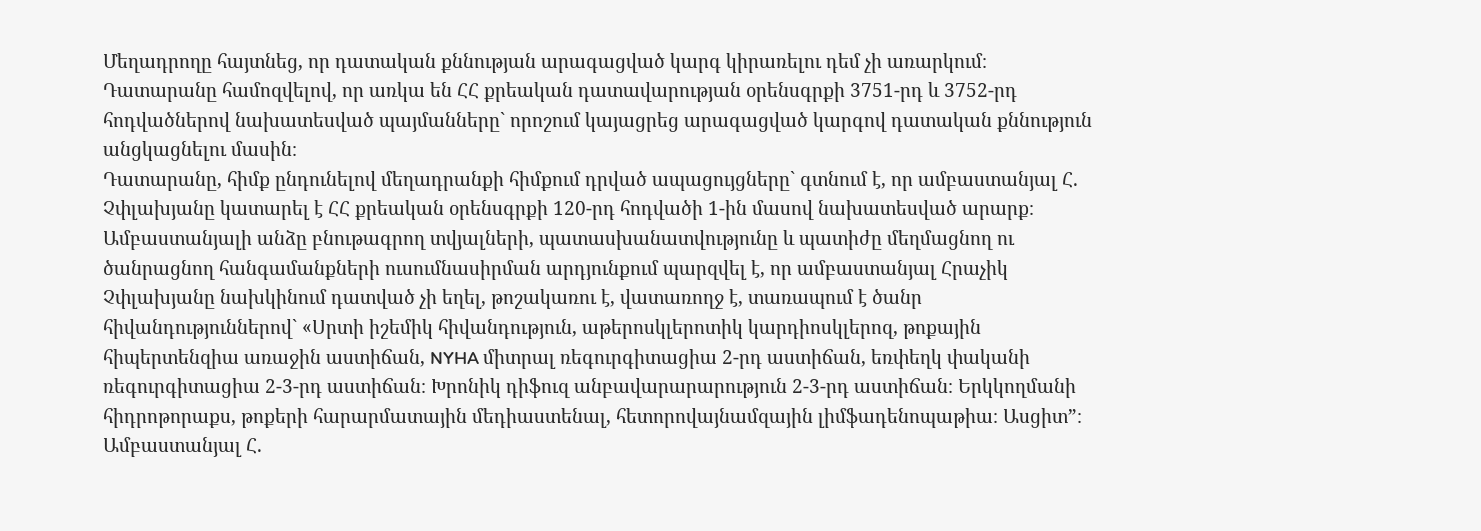Մեղադրողը հայտնեց, որ դատական քննության արագացված կարգ կիրառելու դեմ չի առարկում։
Դատարանը համոզվելով, որ առկա են ՀՀ քրեական դատավարության օրենսգրքի 3751-րդ և 3752-րդ հոդվածներով նախատեսված պայմանները` որոշում կայացրեց արագացված կարգով դատական քննություն անցկացնելու մասին։
Դատարանը, հիմք ընդունելով մեղադրանքի հիմքում դրված ապացույցները` գտնում է, որ ամբաստանյալ Հ. Չփլախյանը կատարել է ՀՀ քրեական օրենսգրքի 120-րդ հոդվածի 1-ին մասով նախատեսված արարք։
Ամբաստանյալի անձը բնութագրող տվյալների, պատասխանատվությունը և պատիժը մեղմացնող ու ծանրացնող հանգամանքների ուսումնասիրման արդյունքում պարզվել է, որ ամբաստանյալ Հրաչիկ Չփլախյանը նախկինում դատված չի եղել, թոշակառու է, վատառողջ է, տառապում է ծանր հիվանդություններով` «Սրտի իշեմիկ հիվանդություն, աթերոսկլերոտիկ կարդիոսկլերոզ, թոքային հիպերտենզիա առաջին աստիճան, NYHA միտրալ ռեգուրգիտացիա 2-րդ աստիճան, եռփեղկ փականի ռեգուրգիտացիա 2-3-րդ աստիճան։ Խրոնիկ դիֆուզ անբավարարարություն 2-3-րդ աստիճան։ Երկկողմանի հիդրոթորաքս, թոքերի հարարմատային մեդիաստենալ, հետորովայնամզային լիմֆադենոպաթիա։ Ասցիտ”։
Ամբաստանյալ Հ.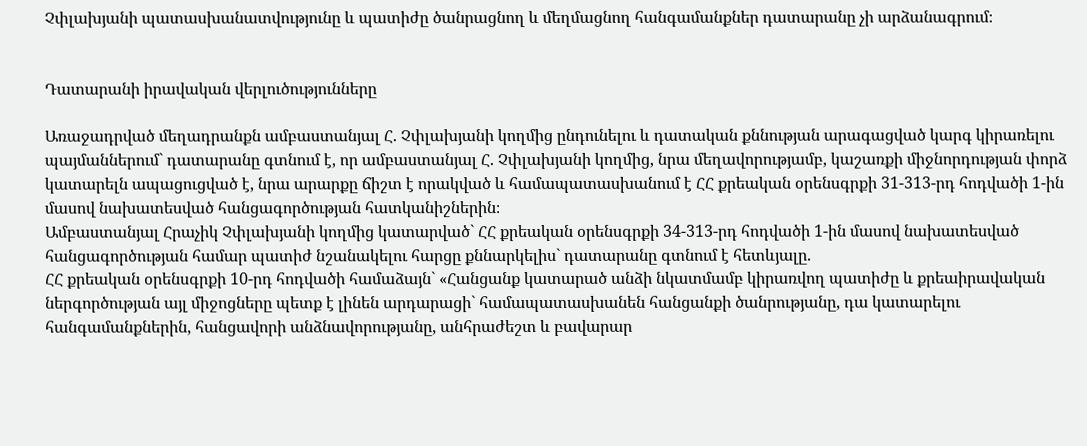Չփլախյանի պատասխանատվությունը և պատիժը ծանրացնող և մեղմացնող հանգամանքներ դատարանը չի արձանագրում։


Դատարանի իրավական վերլուծությունները

Առաջադրված մեղադրանքն ամբաստանյալ Հ. Չփլախյանի կողմից ընդունելու և դատական քննության արագացված կարգ կիրառելու պայմաններում` դատարանը գտնում է, որ ամբաստանյալ Հ. Չփլախյանի կողմից, նրա մեղավորությամբ, կաշառքի միջնորդության փորձ կատարելն ապացուցված է, նրա արարքը ճիշտ է որակված և համապատասխանում է ՀՀ քրեական օրենսգրքի 31-313-րդ հոդվածի 1-ին մասով նախատեսված հանցագործության հատկանիշներին։
Ամբաստանյալ Հրաչիկ Չփլախյանի կողմից կատարված` ՀՀ քրեական օրենսգրքի 34-313-րդ հոդվածի 1-ին մասով նախատեսված հանցագործության համար պատիժ նշանակելու հարցը քննարկելիս` դատարանը գտնում է հետևյալը.
ՀՀ քրեական օրենսգրքի 10-րդ հոդվածի համաձայն` «Հանցանք կատարած անձի նկատմամբ կիրառվող պատիժը և քրեաիրավական ներգործության այլ միջոցները պետք է լինեն արդարացի` համապատասխանեն հանցանքի ծանրությանը, դա կատարելու հանգամանքներին, հանցավորի անձնավորությանը, անհրաժեշտ և բավարար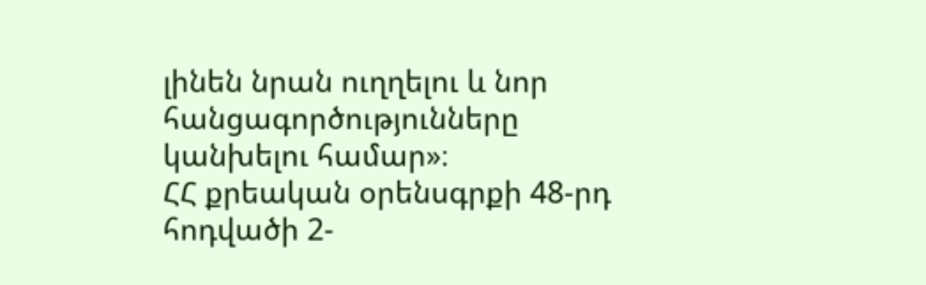լինեն նրան ուղղելու և նոր հանցագործությունները կանխելու համար»։
ՀՀ քրեական օրենսգրքի 48-րդ հոդվածի 2-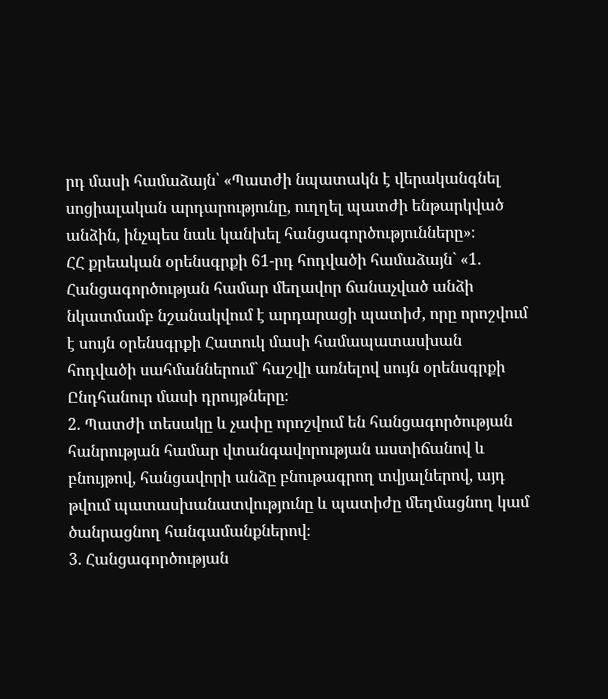րդ մասի համաձայն՝ «Պատժի նպատակն է վերականգնել սոցիալական արդարությունը, ուղղել պատժի ենթարկված անձին, ինչպես նաև կանխել հանցագործությունները»։
ՀՀ քրեական օրենսգրքի 61-րդ հոդվածի համաձայն` «1. Հանցագործության համար մեղավոր ճանաչված անձի նկատմամբ նշանակվում է արդարացի պատիժ, որը որոշվում է սույն օրենսգրքի Հատուկ մասի համապատասխան հոդվածի սահմաններում` հաշվի առնելով սույն օրենսգրքի Ընդհանուր մասի դրույթները։
2. Պատժի տեսակը և չափը որոշվում են հանցագործության հանրության համար վտանգավորության աստիճանով և բնույթով, հանցավորի անձը բնութագրող տվյալներով, այդ թվում պատասխանատվությունը և պատիժը մեղմացնող կամ ծանրացնող հանգամանքներով։
3. Հանցագործության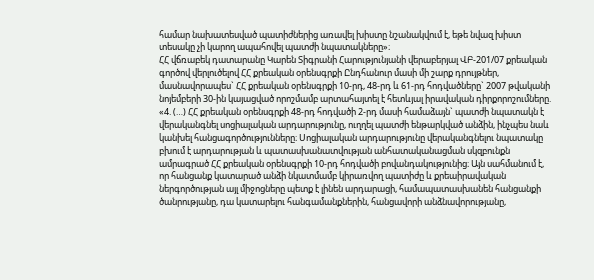համար նախատեսված պատիժներից առավել խիստը նշանակվում է, եթե նվազ խիստ տեսակը չի կարող ապահովել պատժի նպատակները»։
ՀՀ վճռաբեկ դատարանը Կարեն Տիգրանի Հարությունյանի վերաբերյալ ՎԲ-201/07 քրեական գործով վերլուծելով ՀՀ քրեական օրենսգրքի Ընդհանուր մասի մի շարք դրույթներ, մասնավորապես` ՀՀ քրեական օրենսգրքի 10-րդ, 48-րդ և 61-րդ հոդվածները` 2007 թվականի նոյեմբերի 30-ին կայացված որոշմամբ արտահայտել է հետևյալ իրավական դիրքորոշումները.
«4. (…) ՀՀ քրեական օրենսգրքի 48-րդ հոդվածի 2-րդ մասի համաձայն` պատժի նպատակն է վերականգնել սոցիալական արդարությունը, ուղղել պատժի ենթարկված անձին, ինչպես նաև կանխել հանցագործությունները։ Սոցիալական արդարությունը վերականգնելու նպատակը բխում է արդարության և պատասխանատվության անհատականացման սկզբունքն ամրագրած ՀՀ քրեական օրենսգրքի 10-րդ հոդվածի բովանդակությունից։ Այն սահմանում է, որ հանցանք կատարած անձի նկատմամբ կիրառվող պատիժը և քրեաիրավական ներգործության այլ միջոցները պետք է լինեն արդարացի, համապատասխանեն հանցանքի ծանրությանը, դա կատարելու հանգամանքներին, հանցավորի անձնավորությանը,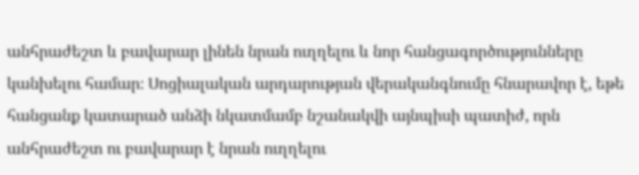անհրաժեշտ և բավարար լինեն նրան ուղղելու և նոր հանցագործությունները կանխելու համար։ Սոցիալական արդարության վերականգնումը հնարավոր է, եթե հանցանք կատարած անձի նկատմամբ նշանակվի այնպիսի պատիժ, որն անհրաժեշտ ու բավարար է նրան ուղղելու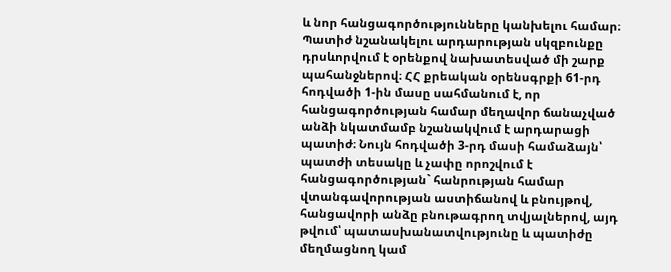և նոր հանցագործությունները կանխելու համար։
Պատիժ նշանակելու արդարության սկզբունքը դրսևորվում է օրենքով նախատեսված մի շարք պահանջներով։ ՀՀ քրեական օրենսգրքի 61-րդ հոդվածի 1-ին մասը սահմանում է, որ հանցագործության համար մեղավոր ճանաչված անձի նկատմամբ նշանակվում է արդարացի պատիժ։ Նույն հոդվածի 3-րդ մասի համաձայն՝ պատժի տեսակը և չափը որոշվում է հանցագործության` հանրության համար վտանգավորության աստիճանով և բնույթով, հանցավորի անձը բնութագրող տվյալներով, այդ թվում՝ պատասխանատվությունը և պատիժը մեղմացնող կամ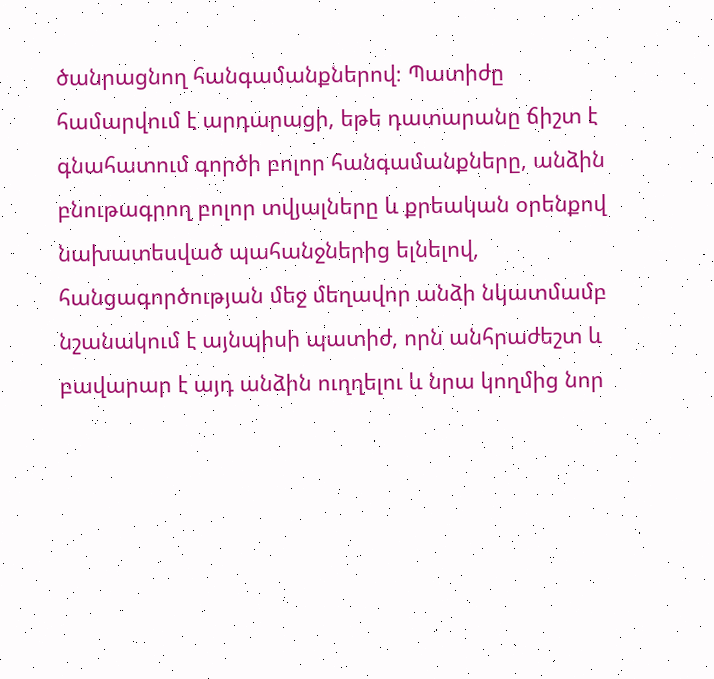ծանրացնող հանգամանքներով։ Պատիժը համարվում է արդարացի, եթե դատարանը ճիշտ է գնահատում գործի բոլոր հանգամանքները, անձին բնութագրող բոլոր տվյալները և քրեական օրենքով նախատեսված պահանջներից ելնելով, հանցագործության մեջ մեղավոր անձի նկատմամբ նշանակում է այնպիսի պատիժ, որն անհրաժեշտ և բավարար է այդ անձին ուղղելու և նրա կողմից նոր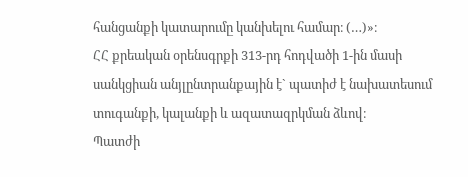հանցանքի կատարումը կանխելու համար։ (…)»։
ՀՀ քրեական օրենսգրքի 313-րդ հոդվածի 1-ին մասի սանկցիան անյլընտրանքային է` պատիժ է նախատեսում տուգանքի, կալանքի և ազատազրկման ձևով։
Պատժի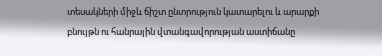տեսակների միջև ճիշտ ընտրություն կատարելու և արարքի բնույթն ու հանրային վտանգավորության աստիճանը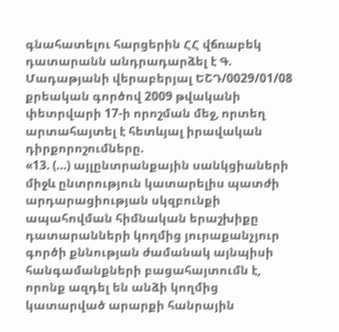գնահատելու հարցերին ՀՀ վճռաբեկ դատարանն անդրադարձել է Գ. Մադաթյանի վերաբերյալ ԵՇԴ/0029/01/08 քրեական գործով 2009 թվականի փետրվարի 17-ի որոշման մեջ, որտեղ արտահայտել է հետևյալ իրավական դիրքորոշումները.
«13. (…) այլընտրանքային սանկցիաների միջև ընտրություն կատարելիս պատժի արդարացիության սկզբունքի ապահովման հիմնական երաշխիքը դատարանների կողմից յուրաքանչյուր գործի քննության ժամանակ այնպիսի հանգամանքների բացահայտումն է, որոնք ազդել են անձի կողմից կատարված արարքի հանրային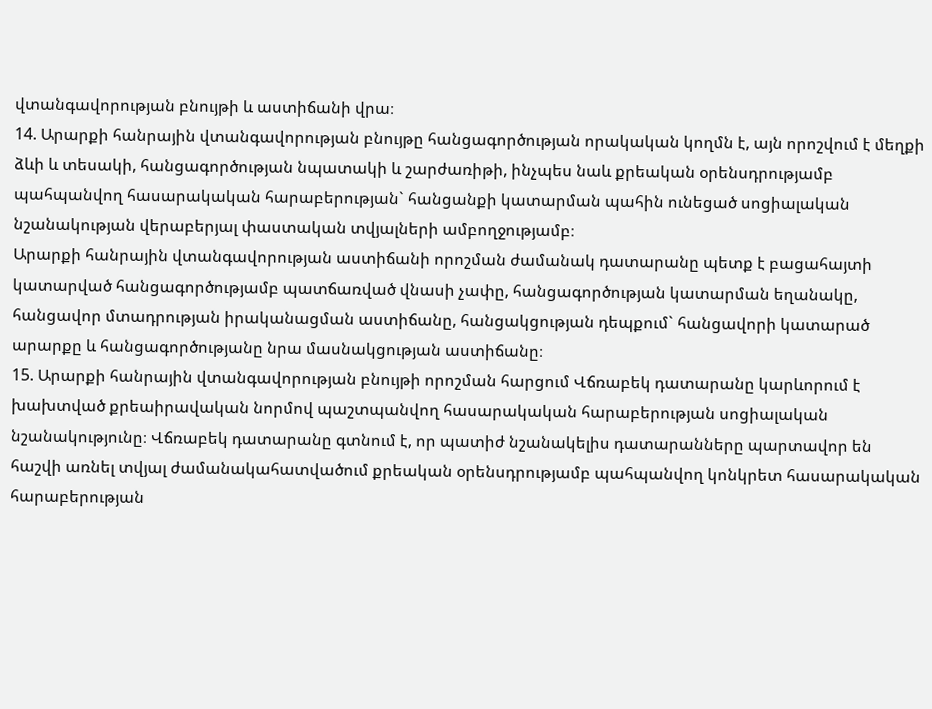վտանգավորության բնույթի և աստիճանի վրա։
14. Արարքի հանրային վտանգավորության բնույթը հանցագործության որակական կողմն է, այն որոշվում է մեղքի ձևի և տեսակի, հանցագործության նպատակի և շարժառիթի, ինչպես նաև քրեական օրենսդրությամբ պահպանվող հասարակական հարաբերության` հանցանքի կատարման պահին ունեցած սոցիալական նշանակության վերաբերյալ փաստական տվյալների ամբողջությամբ։
Արարքի հանրային վտանգավորության աստիճանի որոշման ժամանակ դատարանը պետք է բացահայտի կատարված հանցագործությամբ պատճառված վնասի չափը, հանցագործության կատարման եղանակը, հանցավոր մտադրության իրականացման աստիճանը, հանցակցության դեպքում` հանցավորի կատարած արարքը և հանցագործությանը նրա մասնակցության աստիճանը։
15. Արարքի հանրային վտանգավորության բնույթի որոշման հարցում Վճռաբեկ դատարանը կարևորում է խախտված քրեաիրավական նորմով պաշտպանվող հասարակական հարաբերության սոցիալական նշանակությունը։ Վճռաբեկ դատարանը գտնում է, որ պատիժ նշանակելիս դատարանները պարտավոր են հաշվի առնել տվյալ ժամանակահատվածում քրեական օրենսդրությամբ պահպանվող կոնկրետ հասարակական հարաբերության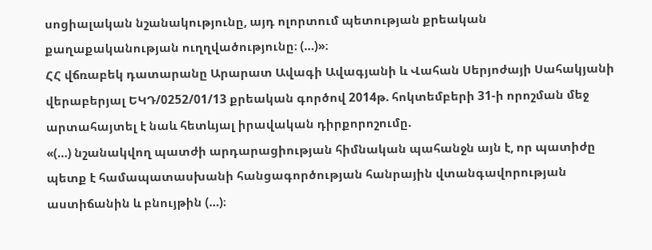սոցիալական նշանակությունը, այդ ոլորտում պետության քրեական քաղաքականության ուղղվածությունը։ (…)»։
ՀՀ վճռաբեկ դատարանը Արարատ Ավագի Ավագյանի և Վահան Սերյոժայի Սահակյանի վերաբերյալ ԵԿԴ/0252/01/13 քրեական գործով 2014թ. հոկտեմբերի 31-ի որոշման մեջ արտահայտել է նաև հետևյալ իրավական դիրքորոշումը.
«(…) նշանակվող պատժի արդարացիության հիմնական պահանջն այն է, որ պատիժը պետք է համապատասխանի հանցագործության հանրային վտանգավորության աստիճանին և բնույթին (…)։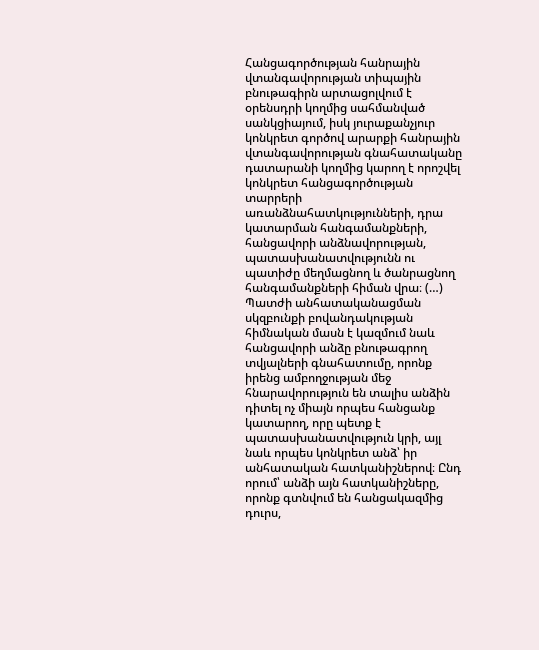Հանցագործության հանրային վտանգավորության տիպային բնութագիրն արտացոլվում է օրենսդրի կողմից սահմանված սանկցիայում, իսկ յուրաքանչյուր կոնկրետ գործով արարքի հանրային վտանգավորության գնահատականը դատարանի կողմից կարող է որոշվել կոնկրետ հանցագործության տարրերի առանձնահատկությունների, դրա կատարման հանգամանքների, հանցավորի անձնավորության, պատասխանատվությունն ու պատիժը մեղմացնող և ծանրացնող հանգամանքների հիման վրա։ (…)
Պատժի անհատականացման սկզբունքի բովանդակության հիմնական մասն է կազմում նաև հանցավորի անձը բնութագրող տվյալների գնահատումը, որոնք իրենց ամբողջության մեջ հնարավորություն են տալիս անձին դիտել ոչ միայն որպես հանցանք կատարող, որը պետք է պատասխանատվություն կրի, այլ նաև որպես կոնկրետ անձ՝ իր անհատական հատկանիշներով։ Ընդ որում՝ անձի այն հատկանիշները, որոնք գտնվում են հանցակազմից դուրս,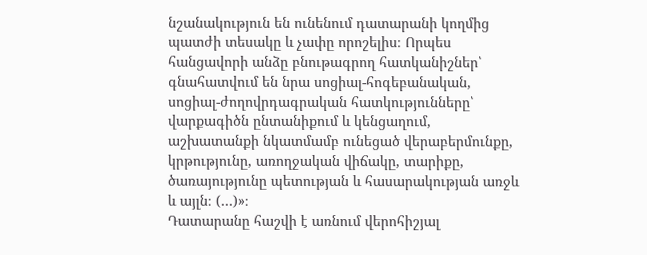նշանակություն են ունենում դատարանի կողմից պատժի տեսակը և չափը որոշելիս։ Որպես հանցավորի անձը բնութագրող հատկանիշներ՝ գնահատվում են նրա սոցիալ-հոգեբանական, սոցիալ-ժողովրդագրական հատկությունները՝ վարքագիծն ընտանիքում և կենցաղում, աշխատանքի նկատմամբ ունեցած վերաբերմունքը, կրթությունը, առողջական վիճակը, տարիքը, ծառայությունը պետության և հասարակության առջև և այլն։ (…)»։
Դատարանը հաշվի է առնում վերոհիշյալ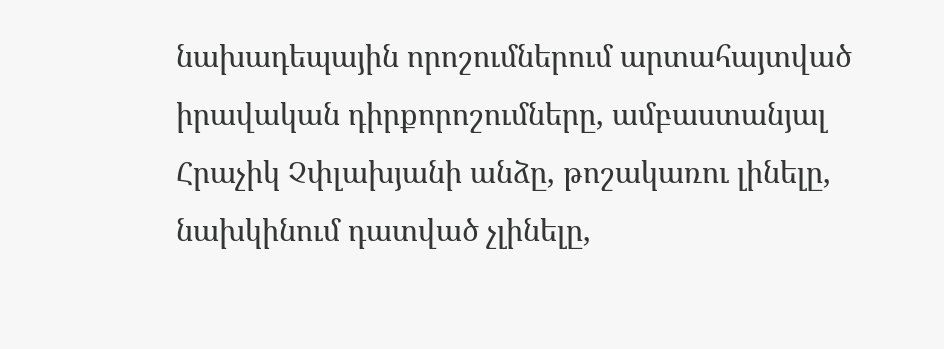նախադեպային որոշումներում արտահայտված իրավական դիրքորոշումները, ամբաստանյալ Հրաչիկ Չփլախյանի անձը, թոշակառու լինելը, նախկինում դատված չլինելը,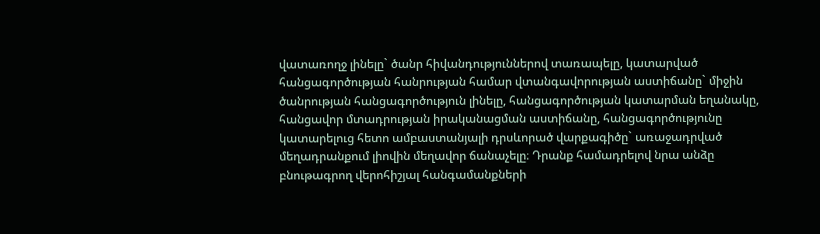վատառողջ լինելը` ծանր հիվանդություններով տառապելը, կատարված հանցագործության հանրության համար վտանգավորության աստիճանը` միջին ծանրության հանցագործություն լինելը, հանցագործության կատարման եղանակը, հանցավոր մտադրության իրականացման աստիճանը, հանցագործությունը կատարելուց հետո ամբաստանյալի դրսևորած վարքագիծը` առաջադրված մեղադրանքում լիովին մեղավոր ճանաչելը։ Դրանք համադրելով նրա անձը բնութագրող վերոհիշյալ հանգամանքների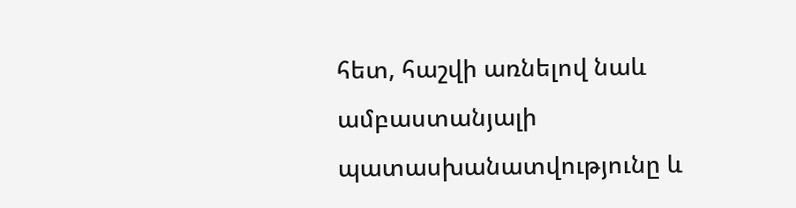հետ, հաշվի առնելով նաև ամբաստանյալի պատասխանատվությունը և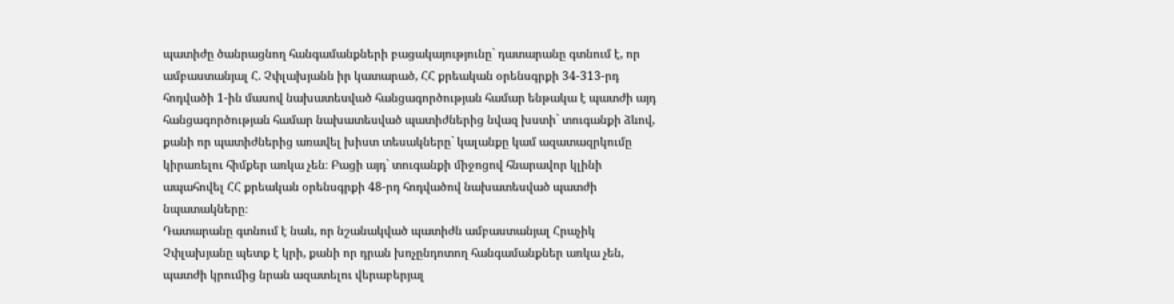պատիժը ծանրացնող հանգամանքների բացակայությունը` դատարանը գտնում է, որ ամբաստանյալ Հ. Չփլախյանն իր կատարած, ՀՀ քրեական օրենսգրքի 34-313-րդ հոդվածի 1-ին մասով նախատեսված հանցագործության համար ենթակա է պատժի այդ հանցագործության համար նախատեսված պատիժներից նվազ խստի` տուգանքի ձևով, քանի որ պատիժներից առավել խիստ տեսակները` կալանքը կամ ազատազրկումը կիրառելու հիմքեր առկա չեն։ Բացի այդ` տուգանքի միջոցով հնարավոր կլինի ապահովել ՀՀ քրեական օրենսգրքի 48-րդ հոդվածով նախատեսված պատժի նպատակները։
Դատարանը գտնում է նաև, որ նշանակված պատիժն ամբաստանյալ Հրաչիկ Չփլախյանը պետք է կրի, քանի որ դրան խոչընդոտող հանգամանքներ առկա չեն, պատժի կրումից նրան ազատելու վերաբերյալ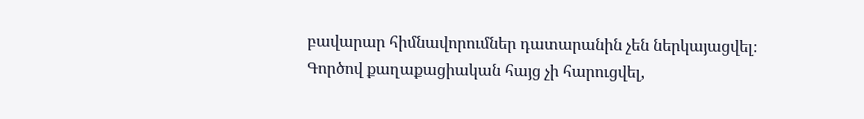բավարար հիմնավորումներ դատարանին չեն ներկայացվել։
Գործով քաղաքացիական հայց չի հարուցվել,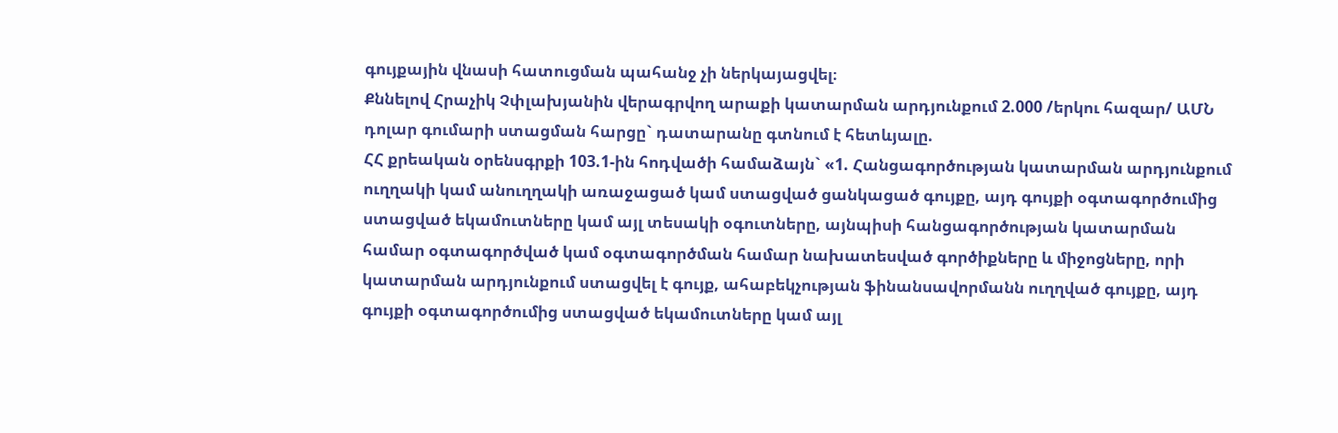գույքային վնասի հատուցման պահանջ չի ներկայացվել։
Քննելով Հրաչիկ Չփլախյանին վերագրվող արաքի կատարման արդյունքում 2.000 /երկու հազար/ ԱՄՆ դոլար գումարի ստացման հարցը` դատարանը գտնում է հետևյալը.
ՀՀ քրեական օրենսգրքի 103.1-ին հոդվածի համաձայն` «1. Հանցագործության կատարման արդյունքում ուղղակի կամ անուղղակի առաջացած կամ ստացված ցանկացած գույքը, այդ գույքի օգտագործումից ստացված եկամուտները կամ այլ տեսակի օգուտները, այնպիսի հանցագործության կատարման համար օգտագործված կամ օգտագործման համար նախատեսված գործիքները և միջոցները, որի կատարման արդյունքում ստացվել է գույք, ահաբեկչության ֆինանսավորմանն ուղղված գույքը, այդ գույքի օգտագործումից ստացված եկամուտները կամ այլ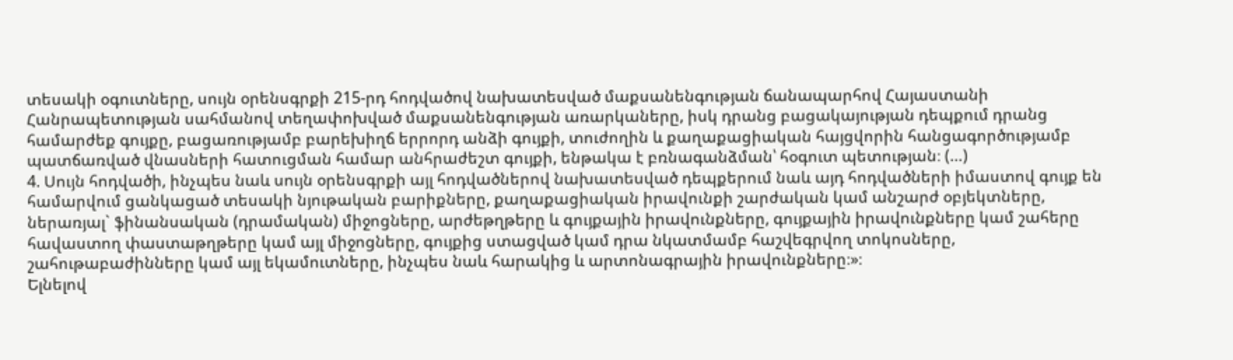տեսակի օգուտները, սույն օրենսգրքի 215-րդ հոդվածով նախատեսված մաքսանենգության ճանապարհով Հայաստանի Հանրապետության սահմանով տեղափոխված մաքսանենգության առարկաները, իսկ դրանց բացակայության դեպքում դրանց համարժեք գույքը, բացառությամբ բարեխիղճ երրորդ անձի գույքի, տուժողին և քաղաքացիական հայցվորին հանցագործությամբ պատճառված վնասների հատուցման համար անհրաժեշտ գույքի, ենթակա է բռնագանձման՝ հօգուտ պետության։ (…)
4. Սույն հոդվածի, ինչպես նաև սույն օրենսգրքի այլ հոդվածներով նախատեսված դեպքերում նաև այդ հոդվածների իմաստով գույք են համարվում ցանկացած տեսակի նյութական բարիքները, քաղաքացիական իրավունքի շարժական կամ անշարժ օբյեկտները, ներառյալ` ֆինանսական (դրամական) միջոցները, արժեթղթերը և գույքային իրավունքները, գույքային իրավունքները կամ շահերը հավաստող փաստաթղթերը կամ այլ միջոցները, գույքից ստացված կամ դրա նկատմամբ հաշվեգրվող տոկոսները, շահութաբաժինները կամ այլ եկամուտները, ինչպես նաև հարակից և արտոնագրային իրավունքները։»։
Ելնելով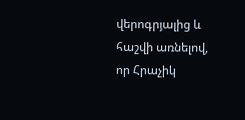վերոգրյալից և հաշվի առնելով, որ Հրաչիկ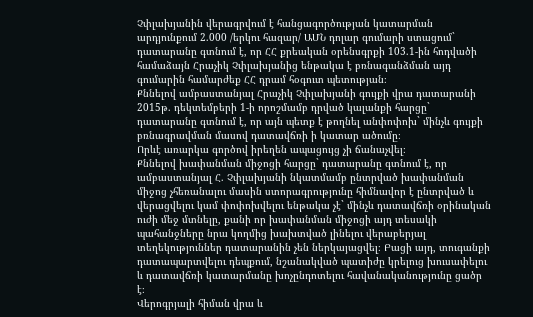Չփլախյանին վերագրվում է հանցագործության կատարման արդյունքում 2.000 /երկու հազար/ ԱՄՆ դոլար գումարի ստացում` դատարանը գտնում է, որ ՀՀ քրեական օրենսգրքի 103.1-ին հոդվածի համաձայն Հրաչիկ Չփլախյանից ենթակա է բռնագանձման այդ գումարին համարժեք ՀՀ դրամ հօգուտ պետության։
Քննելով ամբաստանյալ Հրաչիկ Չփլախյանի գույքի վրա դատարանի 2015թ. դեկտեմբերի 1-ի որոշմամբ դրված կալանքի հարցը` դատարանը գտնում է, որ այն պետք է թողնել անփոփոխ` մինչև գույքի բռնագրավման մասով դատավճռի ի կատար ածումը։
Որևէ առարկա գործով իրեղեն ապացույց չի ճանաչվել։
Քննելով խափանման միջոցի հարցը` դատարանը գտնում է, որ ամբաստանյալ Հ. Չփլախյանի նկատմամբ ընտրված խափանման միջոց չհեռանալու մասին ստորագրությունը հիմնավոր է ընտրված և վերացվելու կամ փոփոխվելու ենթակա չէ` մինչև դատավճռի օրինական ուժի մեջ մտնելը, քանի որ խափանման միջոցի այդ տեսակի պահանջները նրա կողմից խախտված լինելու վերաբերյալ տեղեկություններ դատարանին չեն ներկայացվել։ Բացի այդ, տուգանքի դատապարտվելու դեպքում, նշանակված պատիժը կրելուց խուսափելու և դատավճռի կատարմանը խոչընդոտելու հավանականությունը ցածր է։
Վերոգրյալի հիման վրա և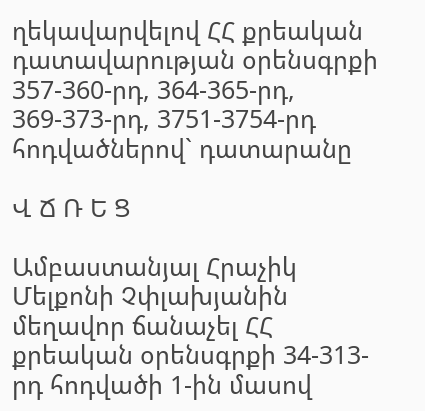ղեկավարվելով ՀՀ քրեական դատավարության օրենսգրքի 357-360-րդ, 364-365-րդ, 369-373-րդ, 3751-3754-րդ հոդվածներով` դատարանը

Վ Ճ Ռ Ե Ց

Ամբաստանյալ Հրաչիկ Մելքոնի Չփլախյանին մեղավոր ճանաչել ՀՀ քրեական օրենսգրքի 34-313-րդ հոդվածի 1-ին մասով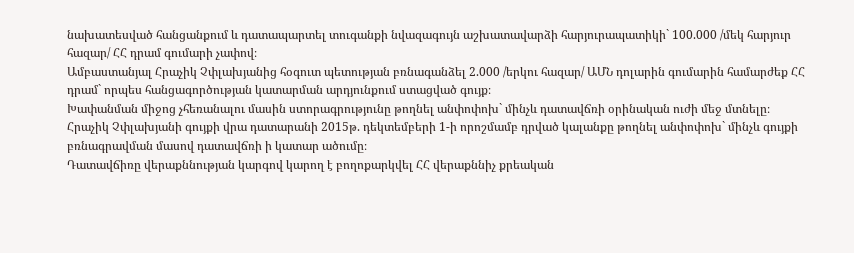նախատեսված հանցանքում և դատապարտել տուգանքի նվազագույն աշխատավարձի հարյուրապատիկի` 100.000 /մեկ հարյուր հազար/ ՀՀ դրամ գումարի չափով։
Ամբաստանյալ Հրաչիկ Չփլախյանից հօգուտ պետության բռնագանձել 2.000 /երկու հազար/ ԱՄՆ դոլարին գումարին համարժեք ՀՀ դրամ` որպես հանցագործության կատարման արդյունքում ստացված գույք։
Խափանման միջոց չհեռանալու մասին ստորագրությունը թողնել անփոփոխ` մինչև դատավճռի օրինական ուժի մեջ մտնելը։
Հրաչիկ Չփլախյանի գույքի վրա դատարանի 2015թ. դեկտեմբերի 1-ի որոշմամբ դրված կալանքը թողնել անփոփոխ` մինչև գույքի բռնագրավման մասով դատավճռի ի կատար ածումը։
Դատավճիռը վերաքննության կարգով կարող է բողոքարկվել ՀՀ վերաքննիչ քրեական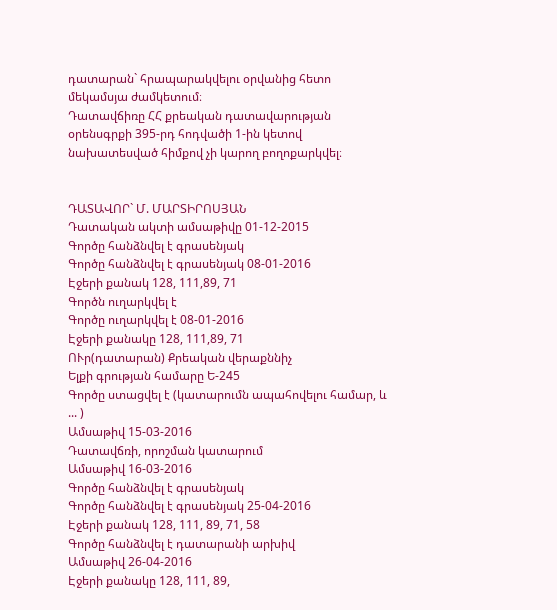դատարան` հրապարակվելու օրվանից հետո մեկամսյա ժամկետում։
Դատավճիռը ՀՀ քրեական դատավարության օրենսգրքի 395-րդ հոդվածի 1-ին կետով նախատեսված հիմքով չի կարող բողոքարկվել։


ԴԱՏԱՎՈՐ` Մ. ՄԱՐՏԻՐՈՍՅԱՆ
Դատական ակտի ամսաթիվը 01-12-2015
Գործը հանձնվել է գրասենյակ
Գործը հանձնվել է գրասենյակ 08-01-2016
Էջերի քանակ 128, 111,89, 71
Գործն ուղարկվել է
Գործը ուղարկվել է 08-01-2016
Էջերի քանակը 128, 111,89, 71
ՈՒր(դատարան) Քրեական վերաքննիչ
Ելքի գրության համարը Ե-245
Գործը ստացվել է (կատարումն ապահովելու համար, և ... )
Ամսաթիվ 15-03-2016
Դատավճռի, որոշման կատարում
Ամսաթիվ 16-03-2016
Գործը հանձնվել է գրասենյակ
Գործը հանձնվել է գրասենյակ 25-04-2016
Էջերի քանակ 128, 111, 89, 71, 58
Գործը հանձնվել է դատարանի արխիվ
Ամսաթիվ 26-04-2016
Էջերի քանակը 128, 111, 89,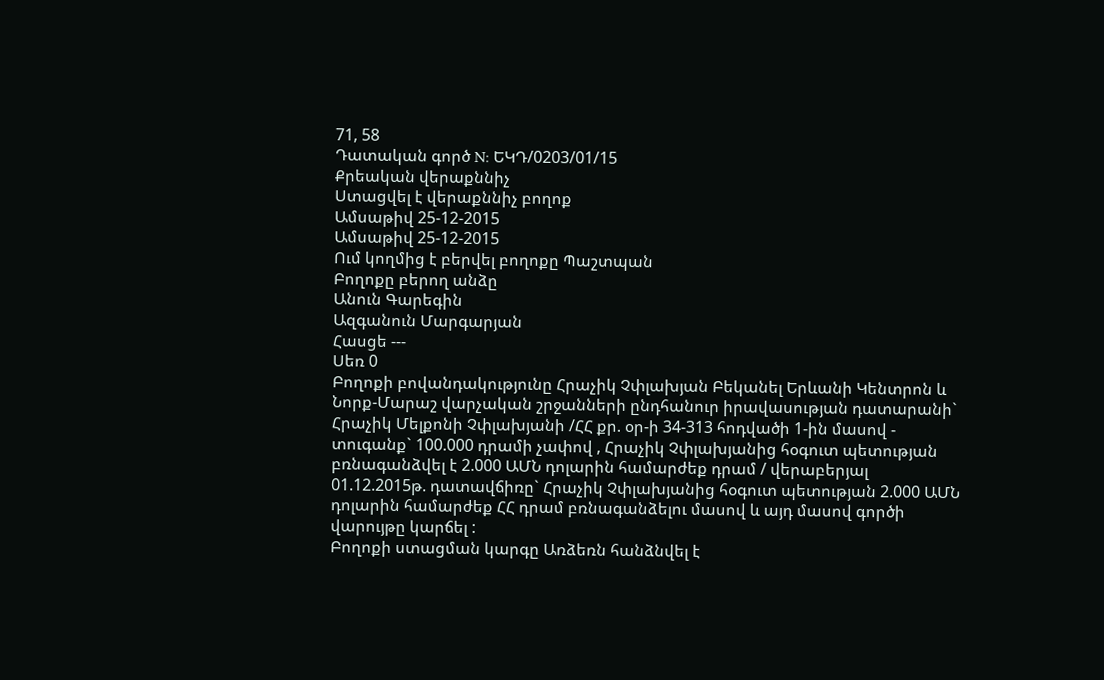71, 58
Դատական գործ N: ԵԿԴ/0203/01/15
Քրեական վերաքննիչ
Ստացվել է վերաքննիչ բողոք
Ամսաթիվ 25-12-2015
Ամսաթիվ 25-12-2015
Ում կողմից է բերվել բողոքը Պաշտպան
Բողոքը բերող անձը
Անուն Գարեգին
Ազգանուն Մարգարյան
Հասցե ---
Սեռ 0
Բողոքի բովանդակությունը Հրաչիկ Չփլախյան Բեկանել Երևանի Կենտրոն և Նորք-Մարաշ վարչական շրջանների ընդհանուր իրավասության դատարանի` Հրաչիկ Մելքոնի Չփլախյանի /ՀՀ քր. օր-ի 34-313 հոդվածի 1-ին մասով - տուգանք` 100.000 դրամի չափով , Հրաչիկ Չփլախյանից հօգուտ պետության բռնագանձվել է 2.000 ԱՄՆ դոլարին համարժեք դրամ / վերաբերյալ 01.12.2015թ. դատավճիռը` Հրաչիկ Չփլախյանից հօգուտ պետության 2.000 ԱՄՆ դոլարին համարժեք ՀՀ դրամ բռնագանձելու մասով և այդ մասով գործի վարույթը կարճել :
Բողոքի ստացման կարգը Առձեռն հանձնվել է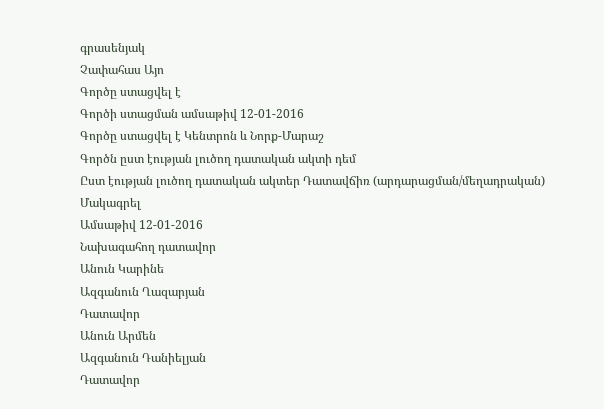գրասենյակ
Չափահաս Այո
Գործը ստացվել է
Գործի ստացման ամսաթիվ 12-01-2016
Գործը ստացվել է Կենտրոն և Նորք-Մարաշ
Գործն ըստ էության լուծող դատական ակտի դեմ
Ըստ էության լուծող դատական ակտեր Դատավճիռ (արդարացման/մեղադրական)
Մակագրել
Ամսաթիվ 12-01-2016
Նախագահող դատավոր
Անուն Կարինե
Ազգանուն Ղազարյան
Դատավոր
Անուն Արմեն
Ազգանուն Դանիելյան
Դատավոր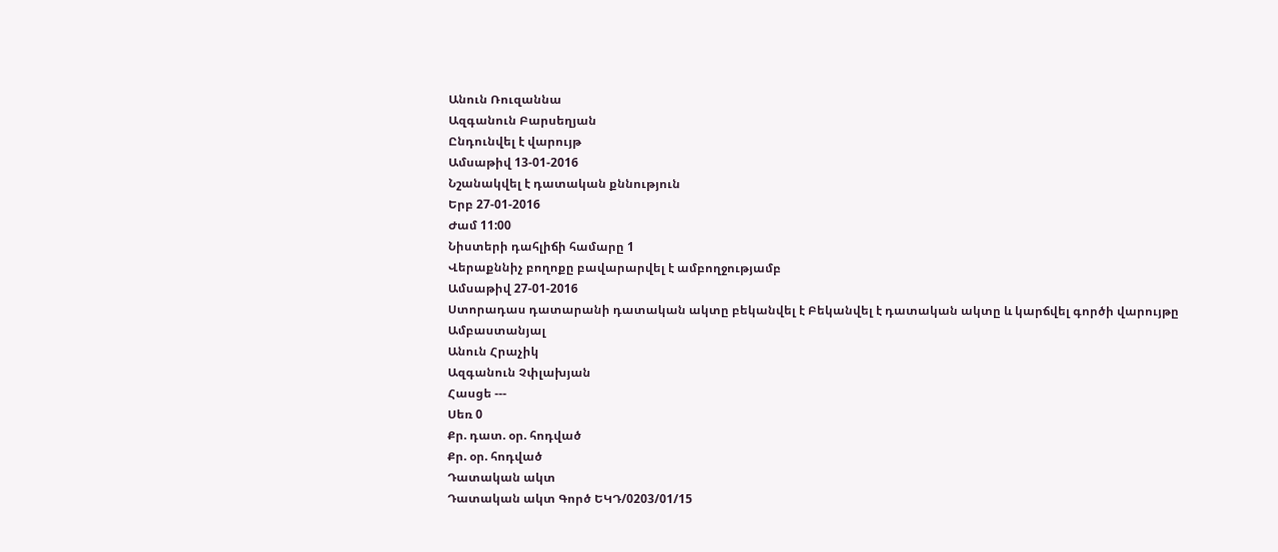Անուն Ռուզաննա
Ազգանուն Բարսեղյան
Ընդունվել է վարույթ
Ամսաթիվ 13-01-2016
Նշանակվել է դատական քննություն
Երբ 27-01-2016
Ժամ 11:00
Նիստերի դահլիճի համարը 1
Վերաքննիչ բողոքը բավարարվել է ամբողջությամբ
Ամսաթիվ 27-01-2016
Ստորադաս դատարանի դատական ակտը բեկանվել է Բեկանվել է դատական ակտը և կարճվել գործի վարույթը
Ամբաստանյալ
Անուն Հրաչիկ
Ազգանուն Չփլախյան
Հասցե ---
Սեռ 0
Քր. դատ. օր. հոդված
Քր. օր. հոդված
Դատական ակտ
Դատական ակտ Գործ ԵԿԴ/0203/01/15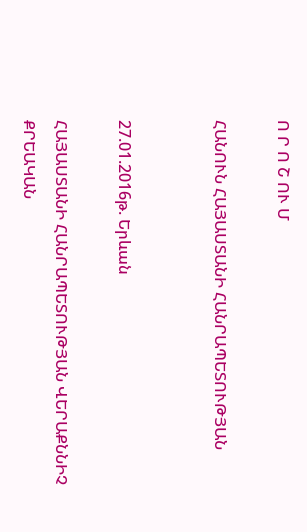Ո Ր Ո Շ ՈՒ Մ

ՀԱՆՈՒՆ ՀԱՅԱՍՏԱՆԻ ՀԱՆՐԱՊԵՏՈՒԹՅԱՆ


27.01.2016թ. Երևան

ՀԱՅԱՍՏԱՆԻ ՀԱՆՐԱՊԵՏՈՒԹՅԱՆ ՎԵՐԱՔՆՆԻՉ ՔՐԵԱԿԱՆ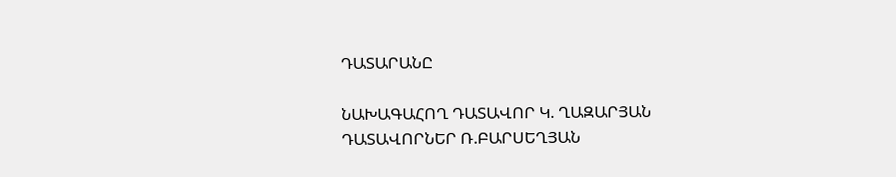ԴԱՏԱՐԱՆԸ

ՆԱԽԱԳԱՀՈՂ ԴԱՏԱՎՈՐ Կ. ՂԱԶԱՐՅԱՆ
ԴԱՏԱՎՈՐՆԵՐ Ռ.ԲԱՐՍԵՂՅԱՆ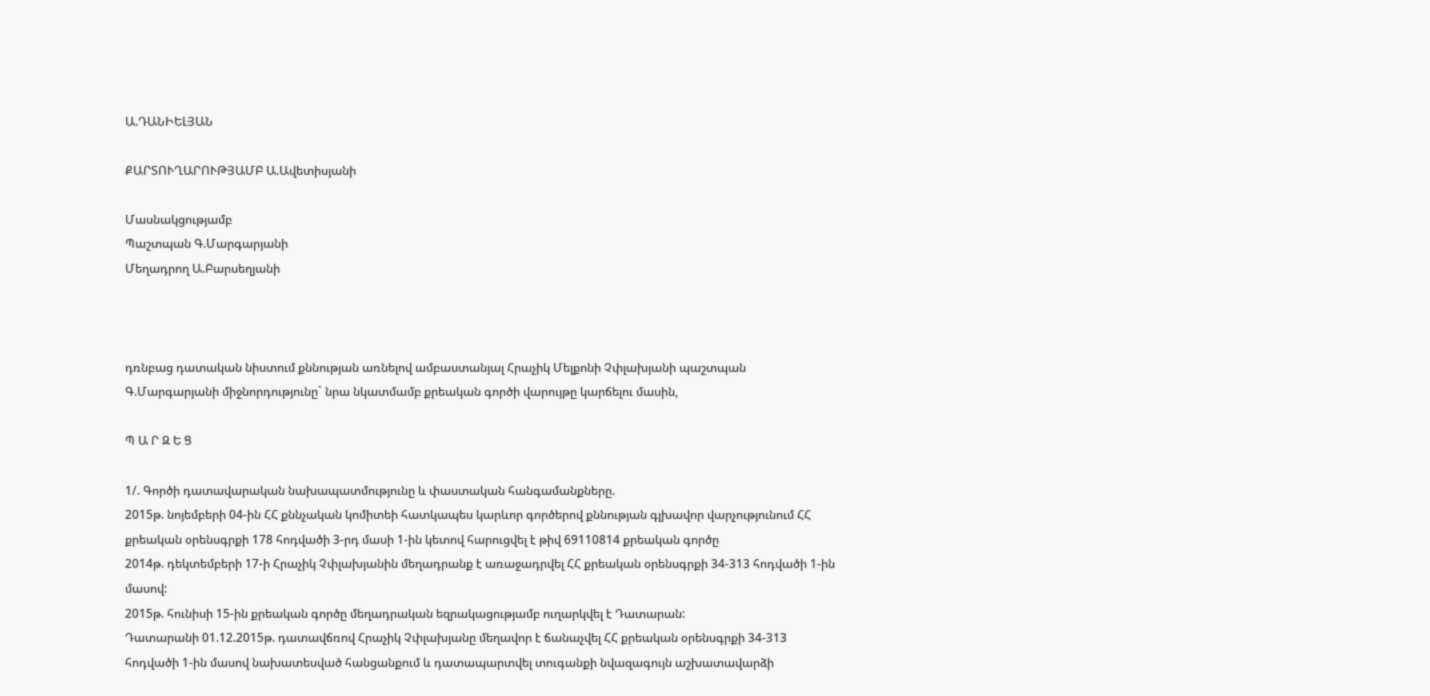Ա.ԴԱՆԻԵԼՅԱՆ

ՔԱՐՏՈՒՂԱՐՈՒԹՅԱՄԲ Ա.Ավետիսյանի

Մասնակցությամբ
Պաշտպան Գ.Մարգարյանի
Մեղադրող Ա.Բարսեղյանի



դռնբաց դատական նիստում քննության առնելով ամբաստանյալ Հրաչիկ Մելքոնի Չփլախյանի պաշտպան Գ.Մարգարյանի միջնորդությունը` նրա նկատմամբ քրեական գործի վարույթը կարճելու մասին,

Պ Ա Ր Զ Ե Ց

1/. Գործի դատավարական նախապատմությունը և փաստական հանգամանքները.
2015թ. նոյեմբերի 04-ին ՀՀ քննչական կոմիտեի հատկապես կարևոր գործերով քննության գլխավոր վարչությունում ՀՀ քրեական օրենսգրքի 178 հոդվածի 3-րդ մասի 1-ին կետով հարուցվել է թիվ 69110814 քրեական գործը
2014թ. դեկտեմբերի 17-ի Հրաչիկ Չփլախյանին մեղադրանք է առաջադրվել ՀՀ քրեական օրենսգրքի 34-313 հոդվածի 1-ին մասով:
2015թ. հունիսի 15-ին քրեական գործը մեղադրական եզրակացությամբ ուղարկվել է Դատարան:
Դատարանի 01.12.2015թ. դատավճռով Հրաչիկ Չփլախյանը մեղավոր է ճանաչվել ՀՀ քրեական օրենսգրքի 34-313 հոդվածի 1-ին մասով նախատեսված հանցանքում և դատապարտվել տուգանքի նվազագույն աշխատավարձի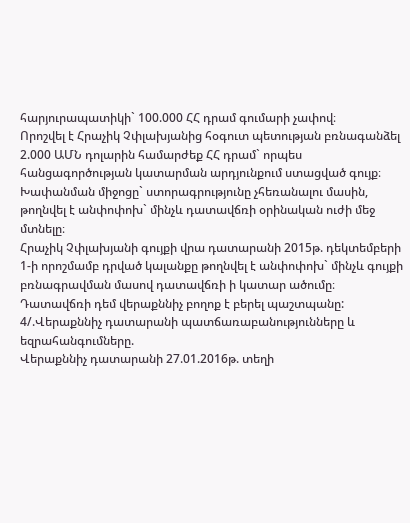հարյուրապատիկի` 100.000 ՀՀ դրամ գումարի չափով։
Որոշվել է Հրաչիկ Չփլախյանից հօգուտ պետության բռնագանձել 2.000 ԱՄՆ դոլարին համարժեք ՀՀ դրամ` որպես հանցագործության կատարման արդյունքում ստացված գույք։
Խափանման միջոցը` ստորագրությունը չհեռանալու մասին, թողնվել է անփոփոխ` մինչև դատավճռի օրինական ուժի մեջ մտնելը։
Հրաչիկ Չփլախյանի գույքի վրա դատարանի 2015թ. դեկտեմբերի 1-ի որոշմամբ դրված կալանքը թողնվել է անփոփոխ` մինչև գույքի բռնագրավման մասով դատավճռի ի կատար ածումը։
Դատավճռի դեմ վերաքննիչ բողոք է բերել պաշտպանը:
4/.Վերաքննիչ դատարանի պատճառաբանությունները և եզրահանգումները.
Վերաքննիչ դատարանի 27.01.2016թ. տեղի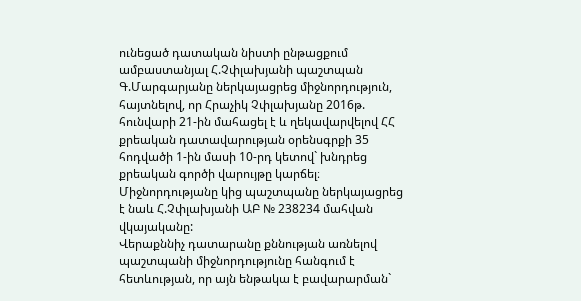ունեցած դատական նիստի ընթացքում ամբաստանյալ Հ.Չփլախյանի պաշտպան Գ.Մարգարյանը ներկայացրեց միջնորդություն, հայտնելով, որ Հրաչիկ Չփլախյանը 2016թ. հունվարի 21-ին մահացել է և ղեկավարվելով ՀՀ քրեական դատավարության օրենսգրքի 35 հոդվածի 1-ին մասի 10-րդ կետով` խնդրեց քրեական գործի վարույթը կարճել։
Միջնորդությանը կից պաշտպանը ներկայացրեց է նաև Հ.Չփլախյանի ԱԲ № 238234 մահվան վկայականը:
Վերաքննիչ դատարանը քննության առնելով պաշտպանի միջնորդությունը հանգում է հետևության, որ այն ենթակա է բավարարման`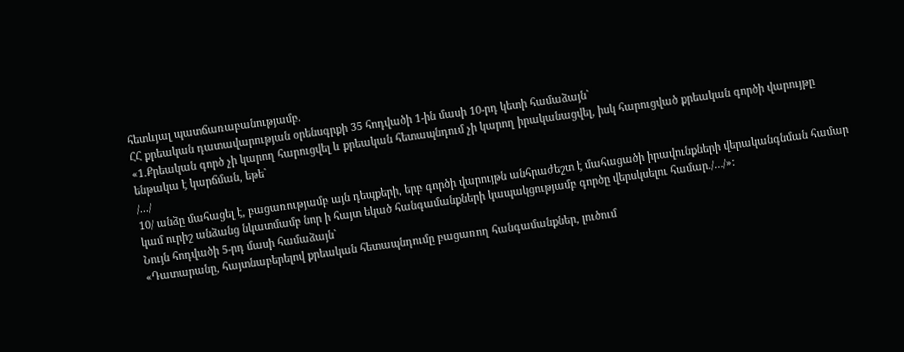հետևյալ պատճառաբանությամբ.
ՀՀ քրեական դատավարության օրենսգրքի 35 հոդվածի 1-ին մասի 10-րդ կետի համաձայն`
«1.Քրեական գործ չի կարող հարուցվել և քրեական հետապնդում չի կարող իրականացվել, իսկ հարուցված քրեական գործի վարույթը ենթակա է կարճման, եթե`
/.../
10/ անձը մահացել է, բացառությամբ այն դեպքերի, երբ գործի վարույթն անհրաժեշտ է մահացածի իրավունքների վերականգնման համար կամ ուրիշ անձանց նկատմամբ նոր ի հայտ եկած հանգամանքների կապակցությամբ գործը վերսկսելու համար./…/»:
Նույն հոդվածի 5-րդ մասի համաձայն`
«Դատարանը, հայտնաբերելով քրեական հետապնդումը բացառող հանգամանքներ, լուծում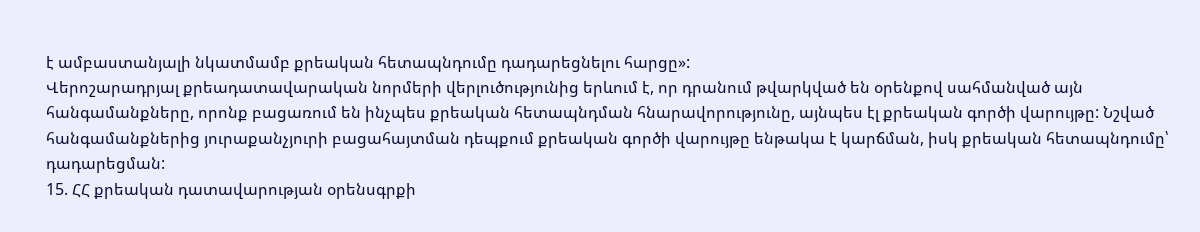է ամբաստանյալի նկատմամբ քրեական հետապնդումը դադարեցնելու հարցը»:
Վերոշարադրյալ քրեադատավարական նորմերի վերլուծությունից երևում է, որ դրանում թվարկված են օրենքով սահմանված այն հանգամանքները, որոնք բացառում են ինչպես քրեական հետապնդման հնարավորությունը, այնպես էլ քրեական գործի վարույթը: Նշված հանգամանքներից յուրաքանչյուրի բացահայտման դեպքում քրեական գործի վարույթը ենթակա է կարճման, իսկ քրեական հետապնդումը՝ դադարեցման:
15. ՀՀ քրեական դատավարության օրենսգրքի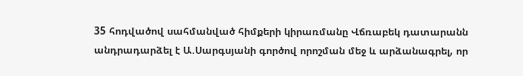35 հոդվածով սահմանված հիմքերի կիրառմանը Վճռաբեկ դատարանն անդրադարձել է Ա.Սարգսյանի գործով որոշման մեջ և արձանագրել, որ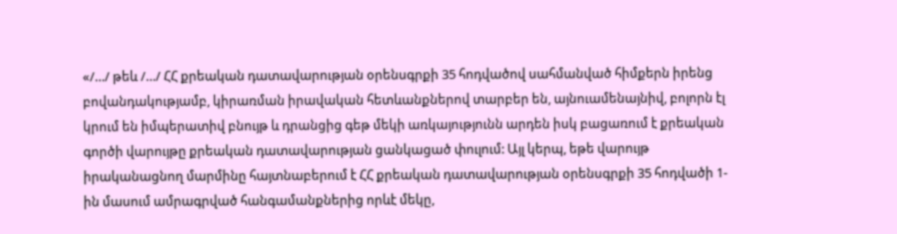«/…/ թեև /…/ ՀՀ քրեական դատավարության օրենսգրքի 35 հոդվածով սահմանված հիմքերն իրենց բովանդակությամբ, կիրառման իրավական հետևանքներով տարբեր են, այնուամենայնիվ, բոլորն էլ կրում են իմպերատիվ բնույթ և դրանցից գեթ մեկի առկայությունն արդեն իսկ բացառում է քրեական գործի վարույթը քրեական դատավարության ցանկացած փուլում: Այլ կերպ, եթե վարույթ իրականացնող մարմինը հայտնաբերում է ՀՀ քրեական դատավարության օրենսգրքի 35 հոդվածի 1-ին մասում ամրագրված հանգամանքներից որևէ մեկը,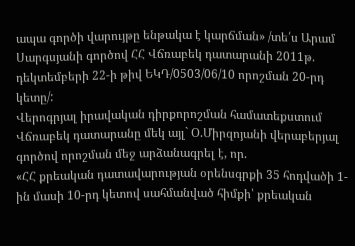ապա գործի վարույթը ենթակա է կարճման» /տե՛ս Արամ Սարգսյանի գործով ՀՀ Վճռաբեկ դատարանի 2011թ. դեկտեմբերի 22-ի թիվ ԵԿԴ/0503/06/10 որոշման 20-րդ կետը/:
Վերոգրյալ իրավական դիրքորոշման համատեքստում Վճռաբեկ դատարանը մեկ այլ` Օ.Միրզոյանի վերաբերյալ գործով որոշման մեջ արձանագրել է, որ.
«ՀՀ քրեական դատավարության օրենսգրքի 35 հոդվածի 1-ին մասի 10-րդ կետով սահմանված հիմքի՝ քրեական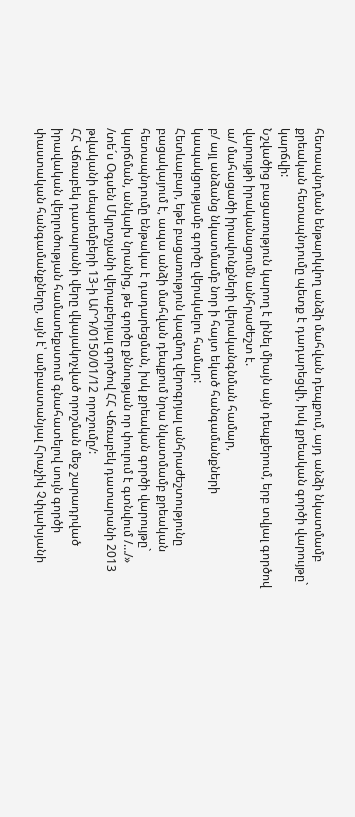հետապնդման ենթարկվող անձի մահվան դեպքում, այդ անձի նկատմամբ քրեական հետապնդումը պետք է դադարեցվի, իսկ քրեական գործի վարույթը` կարճվի:
Նշվածից բացառություն կարող է լինել միայն այն դեպքերում, երբ տվյալ գործով վարույթի իրականացումն անհրաժեշտ է.
ա/ մահացածի իրավունքների վերականգնման համար,
բ/ այլ անձանց նկատմամբ նոր ի հայտ եկած հանգամանքների կապակցությամբ գործը վերսկսելու համար:
Հետևաբար, եթե բացառություն կազմող վերոգրյալ անհրաժեշտությունը բացակայում է, ապա անձի մահվան դեպքում նրա նկատմամբ քրեական հետապնդումը ենթակա է դադարեցման, իսկ քրեական գործի վարույթը` կարճման, անկախ նրանից, թե գործը քննության որ փուլում է գտնվում /…/» /տե´ս Օգսեն Մկրտչյանի վերաբերյալ գործով ՀՀ Վճռաբեկ դատարանի 2013 թվականի սեպտեմբերի 13-ի ԱՐԴ/0150/01/12 որոշումը/:
ՀՀ Վճռաբեկ դատարանի վերը վկայակոչված որոշման մեջ շարադրված իրավական վերլուծության համատեքստում գնահատելով սույն գործի փաստական հանգամանքները, այն է՝ ամբաստանյալ Հրաչիկ Չփլախյանի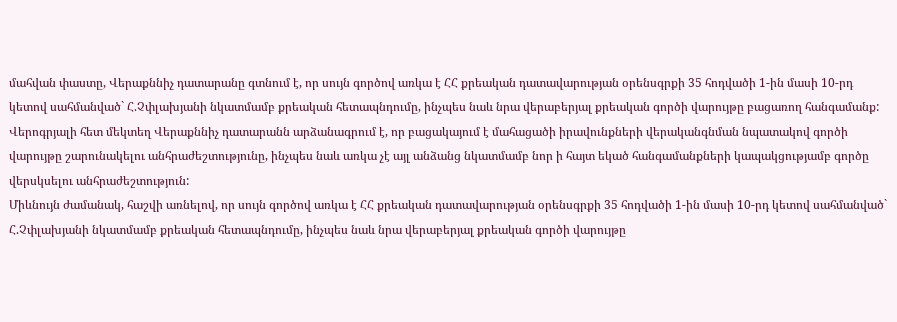մահվան փաստը, Վերաքննիչ դատարանը գտնում է, որ սույն գործով առկա է ՀՀ քրեական դատավարության օրենսգրքի 35 հոդվածի 1-ին մասի 10-րդ կետով սահմանված` Հ.Չփլախյանի նկատմամբ քրեական հետապնդումը, ինչպես նաև նրա վերաբերյալ քրեական գործի վարույթը բացառող հանգամանք:
Վերոգրյալի հետ մեկտեղ Վերաքննիչ դատարանն արձանագրում է, որ բացակայում է մահացածի իրավունքների վերականգնման նպատակով գործի վարույթը շարունակելու անհրաժեշտությունը, ինչպես նաև առկա չէ այլ անձանց նկատմամբ նոր ի հայտ եկած հանգամանքների կապակցությամբ գործը վերսկսելու անհրաժեշտություն:
Միևնույն ժամանակ, հաշվի առնելով, որ սույն գործով առկա է ՀՀ քրեական դատավարության օրենսգրքի 35 հոդվածի 1-ին մասի 10-րդ կետով սահմանված` Հ.Չփլախյանի նկատմամբ քրեական հետապնդումը, ինչպես նաև նրա վերաբերյալ քրեական գործի վարույթը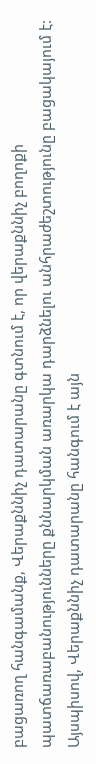բացառող հանգամանք, Վերաքննիչ դատարանը գտնում է, որ վերաքննիչ բողոքի պատճառաբանությունները քննարկման առարկա դարձնելու անհրաժեշտությունը բացակայում է:
Այսպիսով, Վերաքննիչ դատարանը հանգում է այն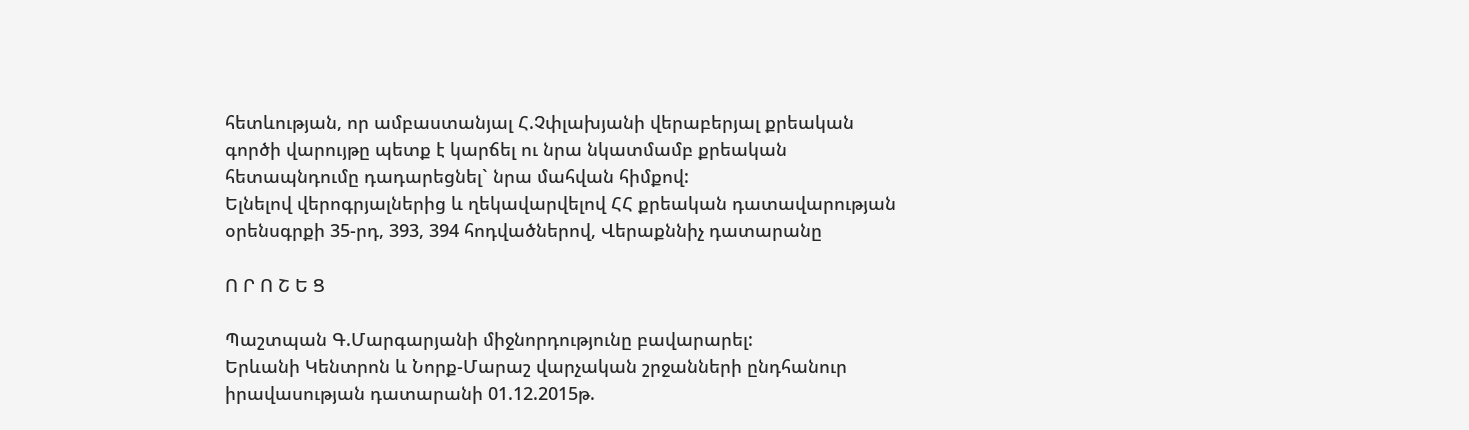հետևության, որ ամբաստանյալ Հ.Չփլախյանի վերաբերյալ քրեական գործի վարույթը պետք է կարճել ու նրա նկատմամբ քրեական հետապնդումը դադարեցնել` նրա մահվան հիմքով:
Ելնելով վերոգրյալներից և ղեկավարվելով ՀՀ քրեական դատավարության օրենսգրքի 35-րդ, 393, 394 հոդվածներով, Վերաքննիչ դատարանը

Ո Ր Ո Շ Ե Ց

Պաշտպան Գ.Մարգարյանի միջնորդությունը բավարարել:
Երևանի Կենտրոն և Նորք-Մարաշ վարչական շրջանների ընդհանուր իրավասության դատարանի 01.12.2015թ.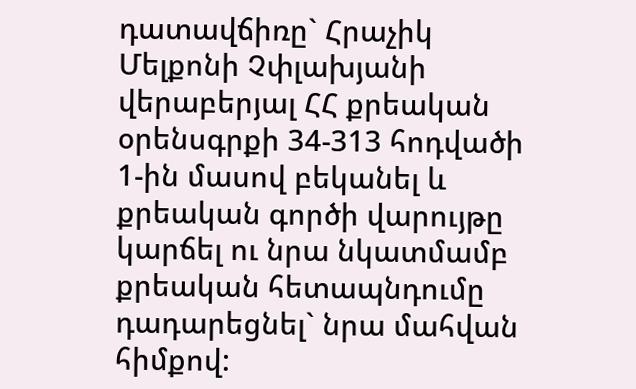դատավճիռը` Հրաչիկ Մելքոնի Չփլախյանի վերաբերյալ ՀՀ քրեական օրենսգրքի 34-313 հոդվածի 1-ին մասով բեկանել և քրեական գործի վարույթը կարճել ու նրա նկատմամբ քրեական հետապնդումը դադարեցնել` նրա մահվան հիմքով: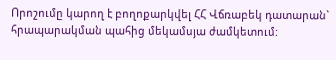Որոշումը կարող է բողոքարկվել ՀՀ Վճռաբեկ դատարան` հրապարակման պահից մեկամսյա ժամկետում: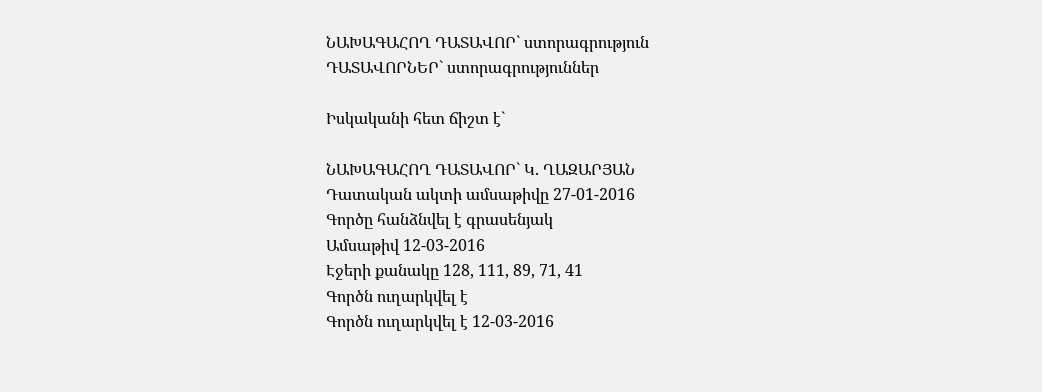ՆԱԽԱԳԱՀՈՂ ԴԱՏԱՎՈՐ` ստորագրություն
ԴԱՏԱՎՈՐՆԵՐ` ստորագրություններ

Իսկականի հետ ճիշտ է`

ՆԱԽԱԳԱՀՈՂ ԴԱՏԱՎՈՐ` Կ. ՂԱԶԱՐՅԱՆ
Դատական ակտի ամսաթիվը 27-01-2016
Գործը հանձնվել է գրասենյակ
Ամսաթիվ 12-03-2016
Էջերի քանակը 128, 111, 89, 71, 41
Գործն ուղարկվել է
Գործն ուղարկվել է 12-03-2016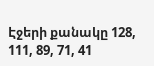Էջերի քանակը 128, 111, 89, 71, 41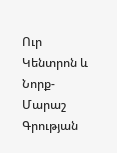Ուր Կենտրոն և Նորք-Մարաշ
Գրության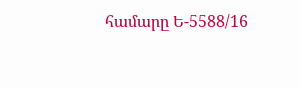համարը Ե-5588/16